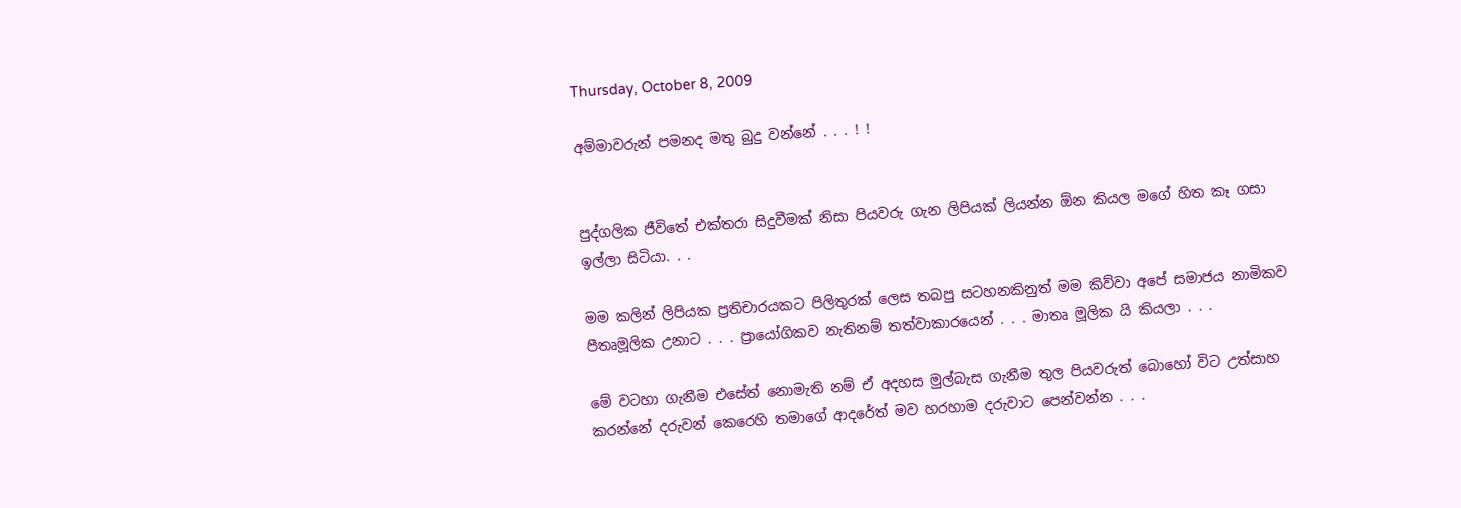Thursday, October 8, 2009

අම්මාවරුන් පමනද මතු බුදු වන්නේ . . . ! !


පුද්ගලික ජීවිතේ එක්තරා සිදුවීමක් නිසා පියවරු ගැන ලිපියක් ලියන්න ඕන කියල මගේ හිත කෑ ගසා ඉල්ලා සිටියා. . .

මම කලින් ලිපියක ප්‍රතිචාරයකට පිලිතුරක් ලෙස තබපු සටහනකිනුත් මම කිව්වා අපේ සමාජය නාමිකව පීතෘමූලික උනාට . . . ප්‍රායෝගිකව නැතිනම් තත්වාකාරයෙන් . . . මාතෘ මූලික යි කියලා . . .

මේ වටහා ගැනීම එසේත් නොමැති නම් ඒ අදහස මුල්බැස ගැනීම තුල පියවරුත් බොහෝ විට උත්සාහ කරන්නේ දරුවන් කෙරෙහි තමාගේ ආදරේත් මව හරහාම දරුවාට පෙන්වන්න . . .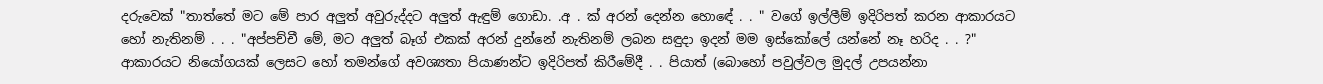දරුවෙක් "තාත්තේ මට මේ පාර අලුත් අවුරුද්දට අලුත් ඇඳුම් ගොඩා. .අ . ක් අරන් දෙන්න හොඳේ . . " වගේ ඉල්ලීම් ඉදිරිපත් කරන ආකාරයට හෝ නැතිනම් . . . "අප්පච්චී මේ, මට අලුත් බෑග් එකක් අරන් දුන්නේ නැතිනම් ලබන සඳුදා ඉදන් මම ඉස්කෝලේ යන්නේ නෑ හරිද . . ?" ආකාරයට නියෝගයක් ලෙසට හෝ තමන්ගේ අවශ්‍යතා පියාණන්ට ඉදිරිපත් කිරීමේදී . . පියාත් (බොහෝ පවුල්වල මුදල් උපයන්නා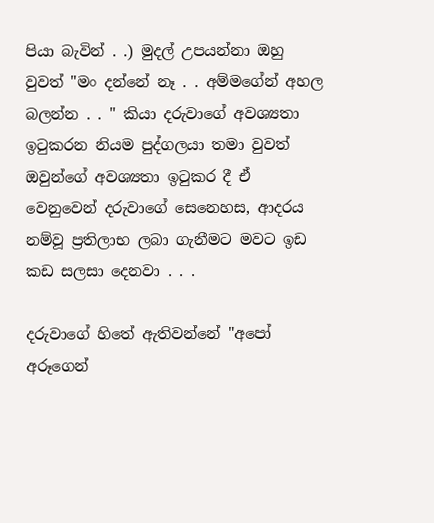පියා බැවින් . .) මුදල් උපයන්නා ඔහු වුවත් "මං දන්නේ නෑ . . අම්මගේන් අහල බලන්න . . " කියා දරුවාගේ අවශ්‍යතා ඉටුකරන නියම පුද්ගලයා තමා වුවත් ඔවුන්ගේ අවශ්‍යතා ඉටුකර දී ඒ වෙනුවෙන් දරුවාගේ සෙනෙහස, ආදරය නම්වූ ප්‍රතිලාභ ලබා ගැනීමට මවට ඉඩ කඩ සලසා දෙනවා . . .

දරුවාගේ හිතේ ඇතිවන්නේ "අපෝ අරූගෙන්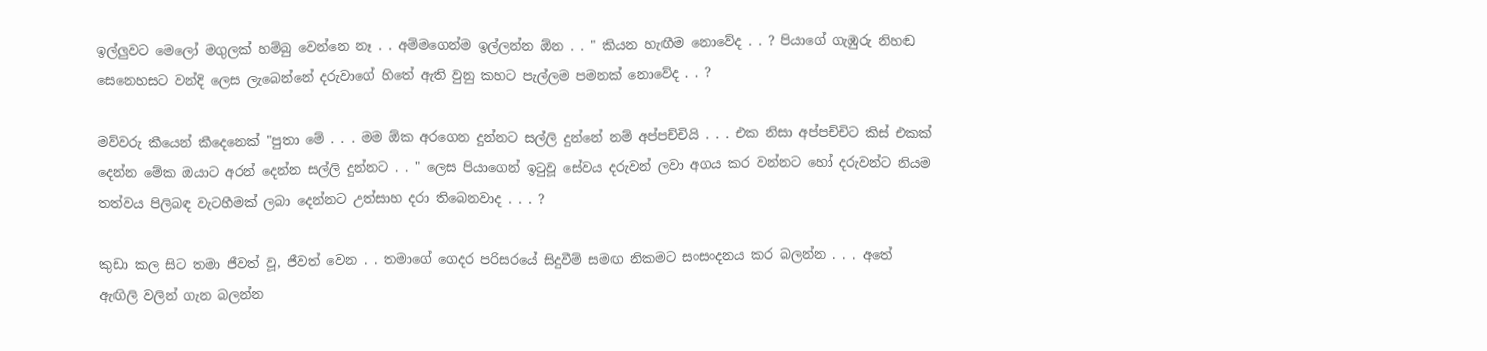ඉල්ලුවට මෙලෝ මගුලක් හම්බු වෙන්නෙ නෑ . . අම්මගෙන්ම ඉල්ලන්න ඕන . . " කියන හැඟීම නොවේද . . ? පියාගේ ගැඹුරු නිහඬ සෙනෙහසට වන්දි ලෙස ලැබෙන්නේ දරුවාගේ හිතේ ඇති වුනු කහට පැල්ලම පමනක් නොවේද . . ?

මව්වරු කීයෙන් කීදෙනෙක් "පුතා මේ . . . මම ඕක අරගෙන දුන්නට සල්ලි දුන්නේ නම් අප්පච්චියි . . . එක නිසා අප්පච්චිට කිස් එකක් දෙන්න මේක ඔයාට අරන් දෙන්න සල්ලි දුන්නට . . " ලෙස පියාගෙන් ඉටුවූ සේවය දරුවන් ලවා අගය කර වන්නට හෝ දරුවන්ට නියම තත්වය පිලිබඳ වැටහීමක් ලබා දෙන්නට උත්සාහ දරා තිබෙනවාද . . . ?

කුඩා කල සිට තමා ජීවත් වූ, ජීවත් වෙන . . තමාගේ ගෙදර පරිසරයේ සිදුවීම් සමඟ නිකමට සංසංදනය කර බලන්න . . . අතේ ඇඟිලි වලින් ගැන බලන්න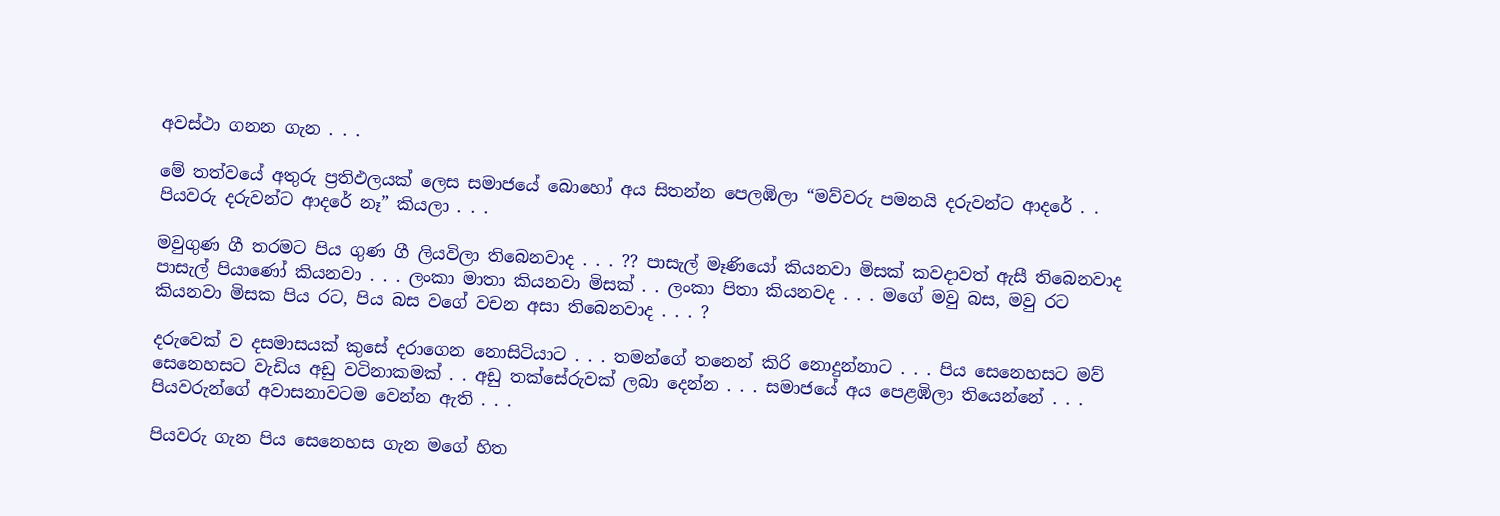අවස්ථා ගනන ගැන . . .

මේ තත්වයේ අතුරු ප්‍රතිඵලයක් ලෙස සමාජයේ බොහෝ අය සිතන්න පෙලඹිලා “මව්වරු පමනයි දරුවන්ට ආදරේ . . පියවරු දරුවන්ට ආදරේ නෑ” කියලා . . .

මවුගුණ ගී තරමට පිය ගුණ ගී ලියවිලා තිබෙනවාද . . . ?? පාසැල් මෑණියෝ කියනවා මිසක් කවදාවත් ඇසී තිබෙනවාද පාසැල් පියාණෝ කියනවා . . . ලංකා මාතා කියනවා මිසක් . . ලංකා පිතා කියනවද . . . මගේ මවු බස, මවු රට කියනවා මිසක පිය රට, පිය බස වගේ වචන අසා තිබෙනවාද . . . ?

දරුවෙක් ව දසමාසයක් කුසේ දරාගෙන නොසිටියාට . . . තමන්ගේ තනෙන් කිරි නොදුන්නාට . . . පිය සෙනෙහසට මව් සෙනෙහසට වැඩිය අඩු වටිනාකමක් . . අඩු තක්සේරුවක් ලබා දෙන්න . . . සමාජයේ අය පෙළඹිලා තියෙන්නේ . . . පියවරුන්ගේ අවාසනාවටම වෙන්න ඇති . . .

පියවරු ගැන පිය සෙනෙහස ගැන මගේ හිත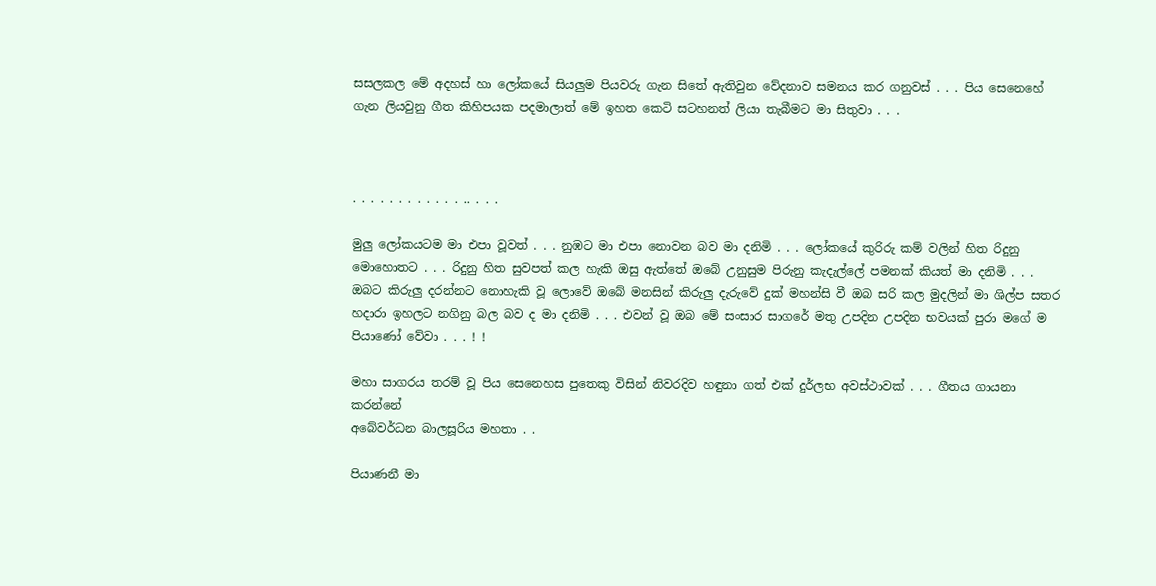සසලකල මේ අදහස් හා ලෝකයේ සියලුම පියවරු ගැන සිතේ ඇතිවුන වේදනාව සමනය කර ගනුවස් . . . පිය සෙනෙහේ ගැන ලියවුනු ගීත කිහිපයක පදමාලාත් මේ ඉහත කෙටි සටහනත් ලියා තැබීමට මා සිතුවා . . .



. . . . . . . . . . . . .. . . .

මුලු ලෝකයටම මා එපා වූවත් . . . නුඹට මා එපා නොවන බව මා දනිමි . . . ලෝකයේ කුරිරු කම් වලින් හිත රිදුනු මොහොතට . . . රිදුනු හිත සුවපත් කල හැකි ඔසු ඇත්තේ ඔබේ උනුසුම පිරුනු කැදැල්ලේ පමනක් කියත් මා දනිමි . . . ඔබට කිරුලු දරන්නට නොහැකි වූ ලොවේ ඔබේ මනසින් කිරුලු දැරුවේ දුක් මහන්සි වී ඔබ සරි කල මුදලින් මා ශිල්ප සතර හදාරා ඉහලට නගිනු බල බව ද මා දනිමි . . . එවන් වූ ඔබ මේ සංසාර සාගරේ මතු උපදින උපදින භවයක් පුරා මගේ ම පියාණෝ වේවා . . . ! !

මහා සාගරය තරම් වූ පිය සෙනෙහස පුතෙකු විසින් නිවරදිව හඳුනා ගත් එක් දුර්ලභ අවස්ථාවක් . . . ගීතය ගායනා කරන්නේ
අබේවර්ධන බාලසූරිය මහතා . .

පියාණනී මා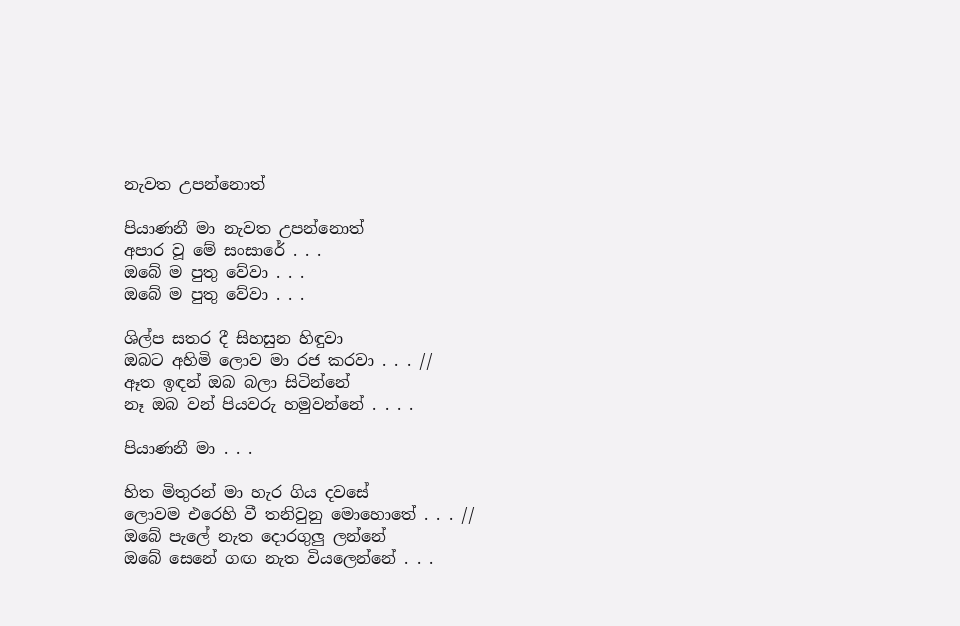නැවත උපන්නොත්

පියාණනී මා නැවත උපන්නොත්
අපාර වූ මේ සංසාරේ . . .
ඔබේ ම පුතු වේවා . . .
ඔබේ ම පුතු වේවා . . .

ශිල්ප සතර දී සිහසුන හිඳුවා
ඔබට අහිමි ලොව මා රජ කරවා . . . //
ඈත ඉඳන් ඔබ බලා සිටින්නේ
නෑ ඔබ වන් පියවරු හමුවන්නේ . . . .

පියාණනී මා . . .

හිත මිතුරන් මා හැර ගිය දවසේ
ලොවම එරෙහි වී තනිවුනු මොහොතේ . . . //
ඔබේ පැලේ නැත දොරගුලු ලන්නේ
ඔබේ සෙනේ ගඟ නැත වියලෙන්නේ . . .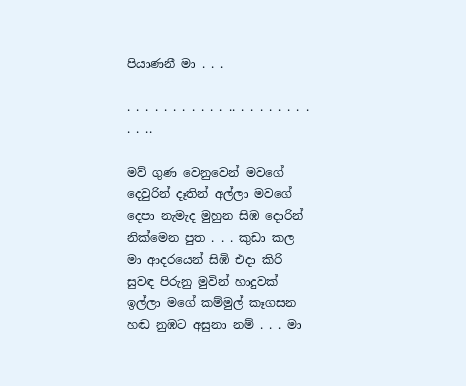පියාණනී මා . . .

. . . . . . . . . . . .. . . . . . . . . . . ..

මව් ගුණ වෙනුවෙන් මවගේ දෙවුරින් දෑතින් අල්ලා මවගේ දෙපා නැමැද මුහුන සිඹ දොරින් නික්මෙන පුත . . . කුඩා කල මා ආදරයෙන් සිඹි එදා කිරි සුවඳ පිරුනු මුවින් හාදුවක් ඉල්ලා මගේ කම්මුල් කෑගසන හඬ නුඹට අසුනා නම් . . . මා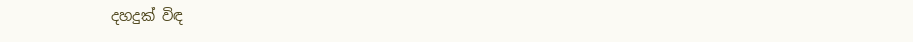දහදුක් විඳ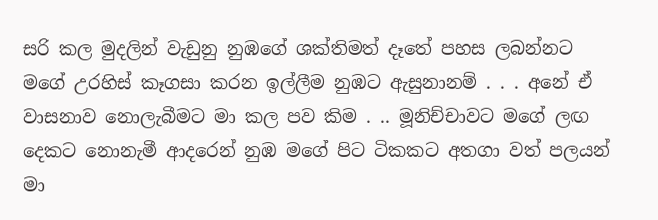සරි කල මුදලින් වැඩුනු නුඹගේ ශක්තිමත් දෑතේ පහස ලබන්නට මගේ උරහිස් කෑගසා කරන ඉල්ලීම නුඹට ඇසුනානම් . . . අනේ ඒ වාසනාව නොලැබීමට මා කල පව කිම . .. මූනිච්චාවට මගේ ලඟ දෙකට නොනැමී ආදරෙන් නුඹ මගේ පිට ටිකකට අතගා වත් පලයන් මා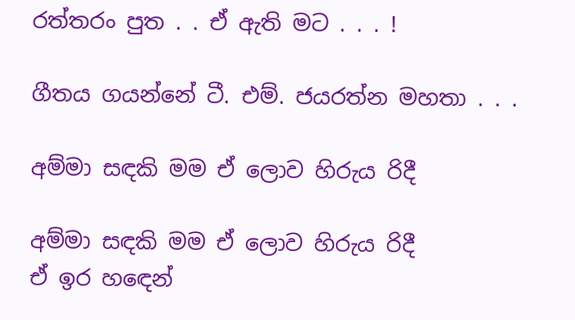රත්තරං පුත . . ඒ ඇති මට . . . !

ගීතය ගයන්නේ ටී. එම්. ජයරත්න මහතා . . .

අම්මා සඳකි මම ඒ ලොව හිරුය රිදී

අම්මා සඳකි මම ඒ ලොව හිරුය රිදී
ඒ ඉර හඳෙන්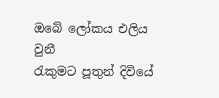ඔබේ ලෝකය එලිය වුනී
රැකුමට පූතුන් දිවියේ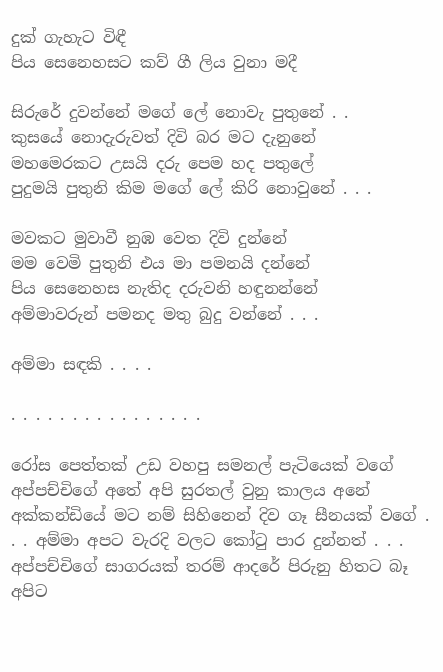දුක් ගැහැට විඳී
පිය සෙනෙහසට කව් ගී ලිය වුනා මදී

සිරුරේ දුවන්නේ මගේ ලේ නොවැ පුතුනේ . .
කුසයේ නොදැරුවත් දිවි බර මට දැනුනේ
මහමෙරකට උසයි දරු පෙම හද පතුලේ
පුදුමයි පුතුනි කිම මගේ ලේ කිරි නොවුනේ . . .

මවකට මුවාවී නුඹ වෙත දිවි දුන්නේ
මම වෙමි පුතුනි එය මා පමනයි දන්නේ
පිය සෙනෙහස නැතිද දරුවනි හඳුනන්නේ
අම්මාවරුන් පමනද මතු බුදු වන්නේ . . .

අම්මා සඳකි . . . .

. . . . . . . . . . . . . . . .

රෝස පෙත්තක් උඩ වහපු සමනල් පැටියෙක් වගේ අප්පච්චිගේ අතේ අපි සුරතල් වුනු කාලය අනේ අක්කන්ඩියේ මට නම් සිහිනෙන් දිව ගෑ සීනයක් වගේ . . . අම්මා අපට වැරදි වලට කෝටු පාර දුන්නත් . . . අප්පච්චිගේ සාගරයක් තරම් ආදරේ පිරුනු හිතට බෑ අපිට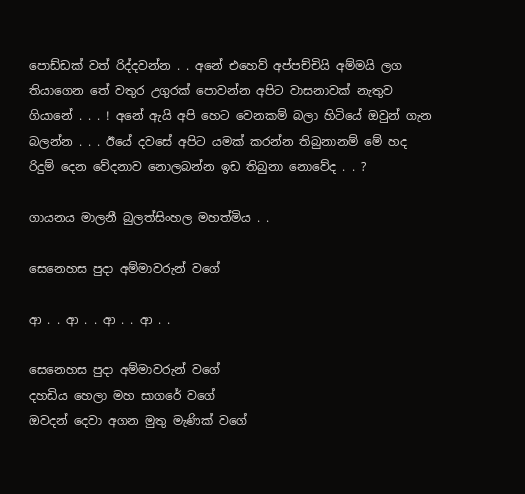පොඩ්ඩක් වත් රිද්දවන්න . . අනේ එහෙව් අප්පච්චියි අම්මයි ලග තියාගෙන තේ වතුර උගුරක් පොවන්න අපිට වාසනාවක් නැතුව ගියානේ . . . ! අනේ ඇයි අපි හෙට වෙනකම් බලා හිටියේ ඔවුන් ගැන බලන්න . . . ඊයේ දවසේ අපිට යමක් කරන්න තිබුනානම් මේ හද රිදුම් දෙන වේදනාව නොලබන්න ඉඩ තිබුනා නොවේද . . ?

ගායනය මාලනී බුලත්සිංහල මහත්මිය . .

සෙනෙහස පුදා අම්මාවරුන් වගේ

ආ . . ආ . . ආ . . ආ . .

සෙනෙහස පුදා අම්මාවරුන් වගේ
දහඩිය හෙලා මහ සාගරේ වගේ
ඔවදන් දෙවා අගන මුතු මැණික් වගේ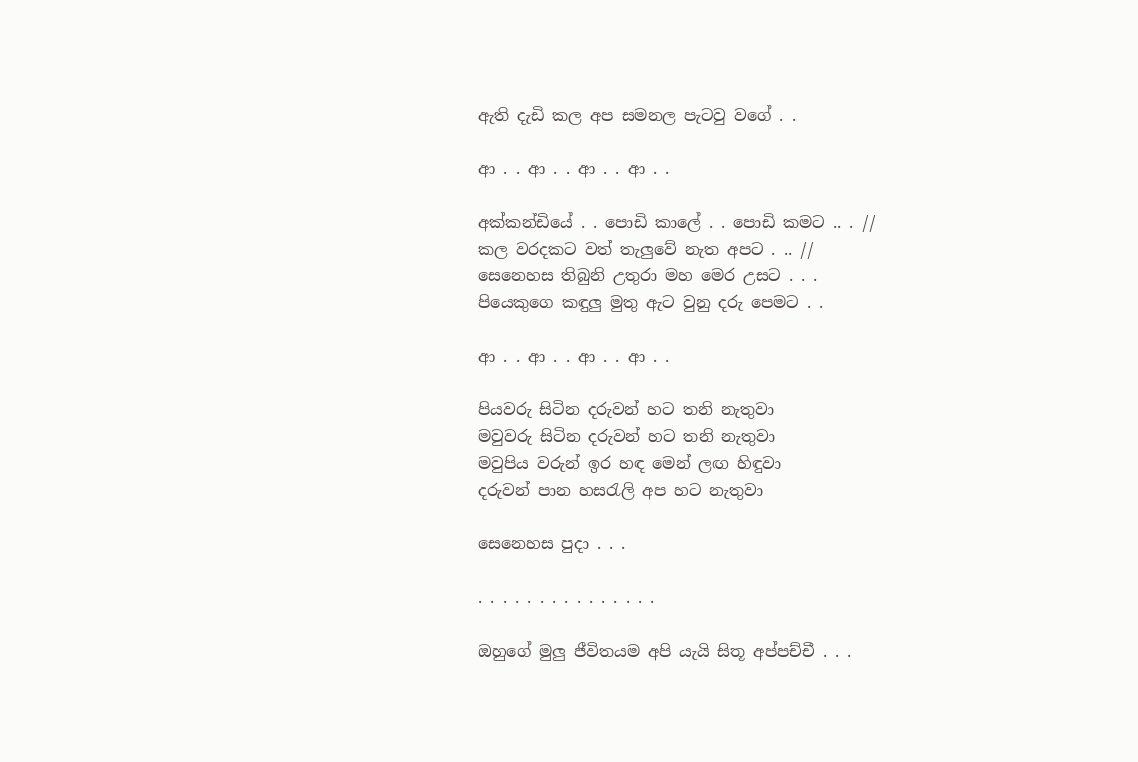ඇති දැඩි කල අප සමනල පැටවු වගේ . .

ආ . . ආ . . ආ . . ආ . .

අක්කන්ඩියේ . . පොඩි කාලේ . . පොඩි කමට .. . //
කල වරදකට වත් තැලුවේ නැත අපට . .. //
සෙනෙහස තිබුනි උතුරා මහ මෙර උසට . . .
පියෙකුගෙ කඳුලු මුතු ඇට වුනු දරු පෙමට . .

ආ . . ආ . . ආ . . ආ . .

පියවරු සිටින දරුවන් හට තනි නැතුවා
මවුවරු සිටින දරුවන් හට තනි නැතුවා
මවුපිය වරුන් ඉර හඳ මෙන් ලඟ හිඳුවා
දරුවන් පාන හසරැලි අප හට නැතුවා

සෙනෙහස පුදා . . .

. . . . . . . . . . . . . . .

ඔහුගේ මුලු ජීවිතයම අපි යැයි සිතූ අප්පච්චී . . .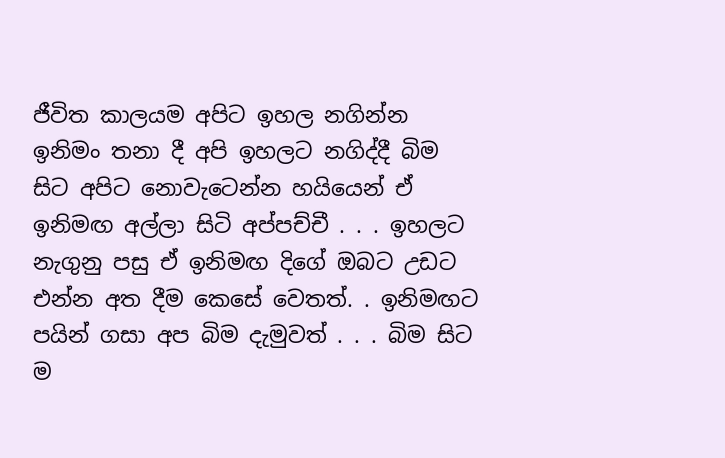ජීවිත කාලයම අපිට ඉහල නගින්න ඉනිමං තනා දී අපි ඉහලට නගිද්දී බිම සිට අපිට නොවැටෙන්න හයියෙන් ඒ ඉනිමඟ අල්ලා සිටි අප්පච්චී . . . ඉහලට නැගුනු පසු ඒ ඉනිමඟ දිගේ ඔබට උඩට එන්න අත දීම කෙසේ වෙතත්. . ඉනිමඟට පයින් ගසා අප බිම දැමුවත් . . . බිම සිට ම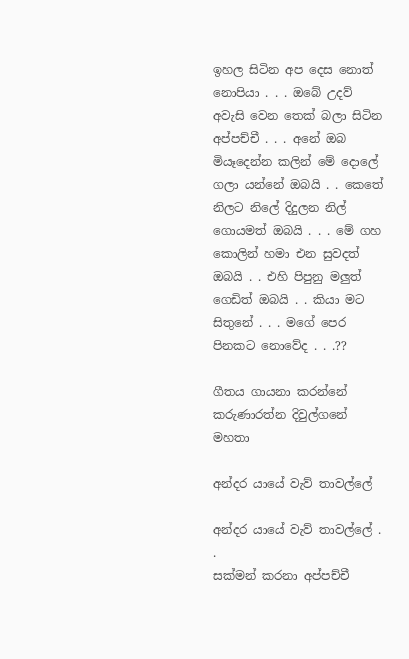ඉහල සිටින අප දෙස නොත් නොපියා . . . ඔබේ උදව් අවැසි වෙන තෙක් බලා සිටින අප්පච්චී . . . අනේ ඔබ මියෑදෙන්න කලින් මේ දොලේ ගලා යන්නේ ඔබයි . . කෙතේ නිලට නිලේ දිදුලන නිල් ගොයමත් ඔබයි . . . මේ ගහ කොලින් හමා එන සුවදත් ඔබයි . . එහි පිපුනු මලුත් ගෙඩිත් ඔබයි . . කියා මට සිතුනේ . . . මගේ පෙර පිනකට නොවේද . . .??

ගීතය ගායනා කරන්නේ කරුණාරත්න දිවුල්ගනේ මහතා

අන්දර යායේ වැව් තාවල්ලේ

අන්දර යායේ වැව් තාවල්ලේ . .
සක්මන් කරනා අප්පච්චී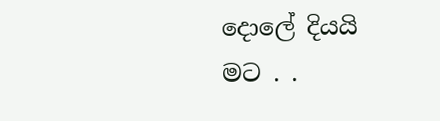දොලේ දියයි මට . .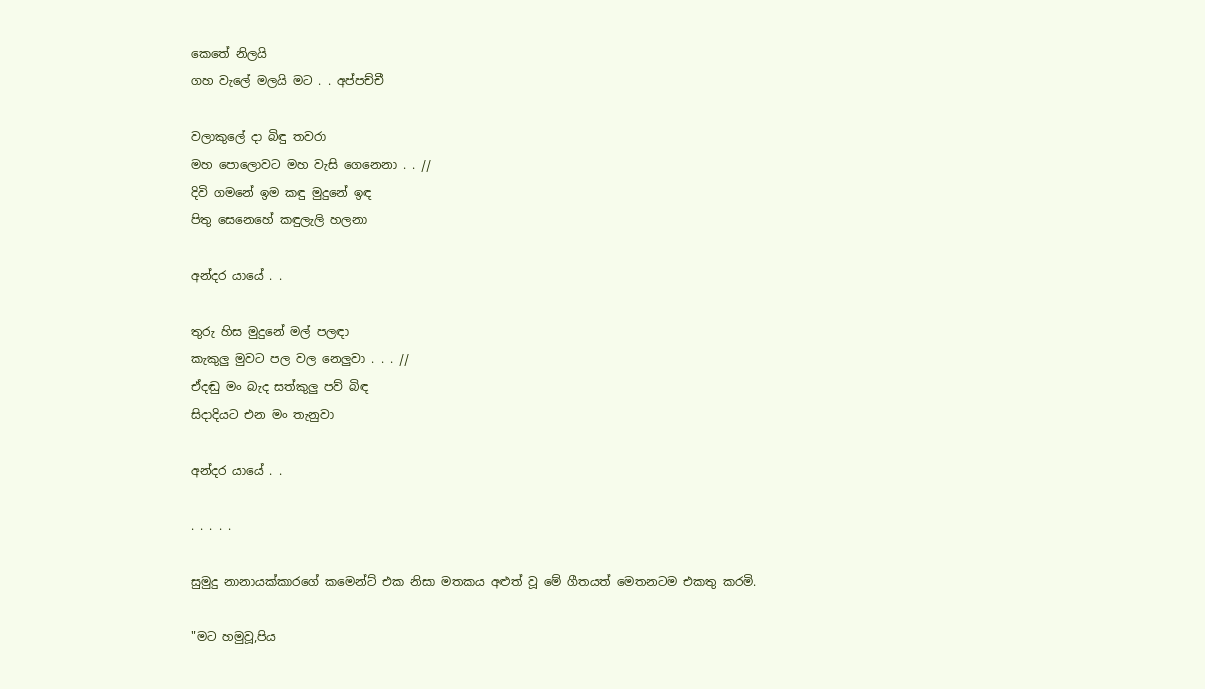කෙතේ නිලයි
ගහ වැලේ මලයි මට . . අප්පච්චී

වලාකුලේ දා බිඳු තවරා
මහ පොලොවට මහ වැසි ගෙනෙනා . . //
දිවි ගමනේ ඉම කඳු මුදුනේ ඉඳ
පිතු සෙනෙහේ කඳුලැලි හලනා

අන්දර යායේ . .

තුරු හිස මුදුනේ මල් පලඳා
කැකුලු මුවට පල වල නෙලුවා . . . //
ඒදඬු මං බැද සත්කුලු පව් බිඳ
සිදාදියට එන මං තැනුවා

අන්දර යායේ . .

. . . . .

සුමුදු නානායක්කාරගේ කමෙන්ට් එක නිසා මතකය අළුත් වූ මේ ගීතයත් මෙතනටම එකතු කරමි.

"මට හමුවූ,පිය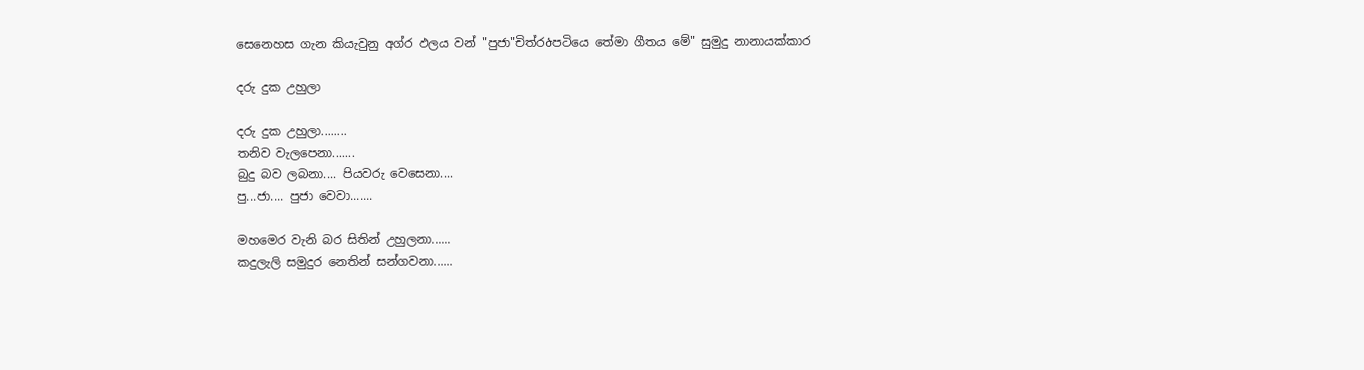සෙනෙහස ගැන කියැවුනු අග්ර ඵලය වන් "පුජා"චිත්රծපටියෙ තේමා ගීතය මේ" සුමුදු නානායක්කාර

දරු දුක උහුලා

දරු දුක උහුලා........
තනිව වැලපෙනා.......
බුදු බව ලබනා.... පියවරු වෙසෙනා....
පු...ජා.... පුජා වෙවා.......

මහමෙර වැනි බර සිතින් උහුලනා......
කදුලැලි සමුදුර නෙතින් සන්ගවනා......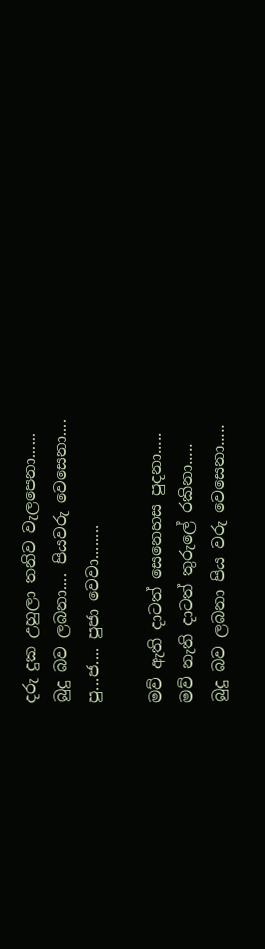දරු දුක උහුලා තනිව වැලපෙනා......
බුදු බව ලබනා.... පියවරු වෙසෙනා....
පු...ජ.... පුජා වෙවා........

මව් ඇති දාටත් සෙනෙහස පුදනා.....
මව් නැති දාටත් තුරුලේ රකිනා.....
බුදු බව ලබනා පිය වරු වෙසෙනා.....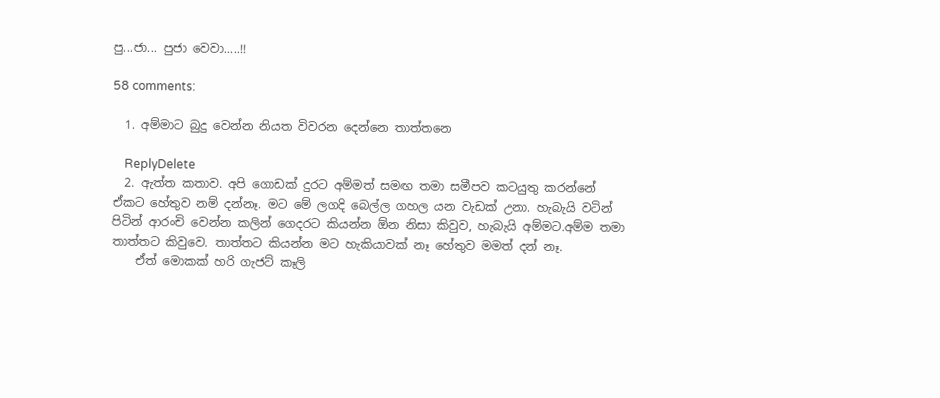පු...ජා... පුජා වෙවා.....!!

58 comments:

  1. අම්මාට බුදු වෙන්න නියත විවරන දෙන්නෙ තාත්තනෙ

    ReplyDelete
  2. ඇත්ත කතාව. අපි ගොඩක් දුරට අම්මත් සමඟ තමා සමීපව කටයුතු කරන්නේ ඒකට හේතුව නම් දන්නෑ. මට මේ ලගදි බෙල්ල ගහල යන වැඩක් උනා. හැබැයි වටින් පිටින් ආරංචි වෙන්න කලින් ගෙදරට කියන්න ඕන නිසා කිවුව, හැබැයි අම්මට.අම්ම තමා තාත්තට කිවුවෙ. තාත්තට කියන්න මට හැකියාවක් නෑ හේතුව මමත් දන් නෑ.
    ඒත් මොකක් හරි ගැජට් කෑලි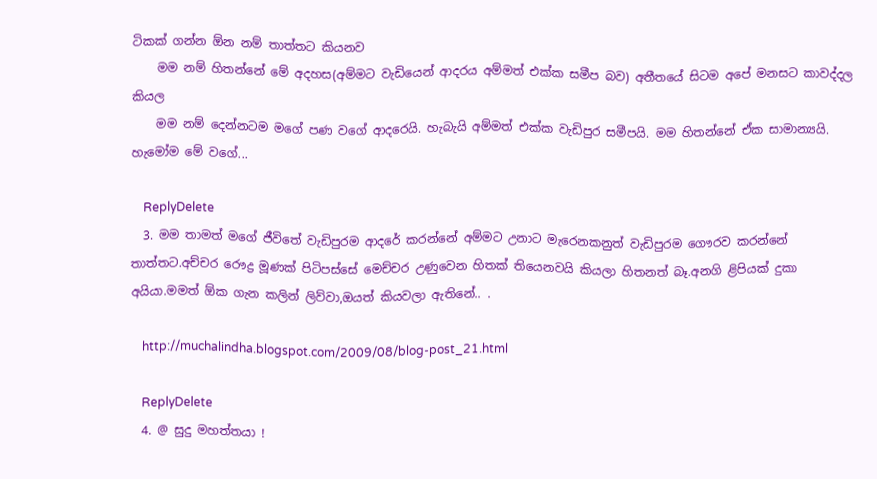ටිකක් ගන්න ඕන නම් තාත්තට කියනව
    මම නම් හිතන්නේ මේ අදහස(අම්මට වැඩියෙන් ආදරය අම්මත් එක්ක සමීප බව) අතීතයේ සිටම අපේ මනසට කාවද්දල කියල
    මම නම් දෙන්නටම මගේ පණ වගේ ආදරෙයි. හැබැයි අම්මත් එක්ක වැඩිපුර සමීපයි. මම හිතන්නේ ඒක සාමාන්‍යයි. හැමෝම මේ වගේ...

    ReplyDelete
  3. මම තාමත් මගේ ජීවිතේ වැඩිපුරම ආදරේ කරන්නේ අම්මට උනාට මැරෙනකනුත් වැඩිපුරම ගෞරව කරන්නේ තාත්තට.අච්චර රෞද්‍ර මූණක් පිටිපස්සේ මෙච්චර උණුවෙන හිතක් තියෙනවයි කියලා හිතනත් බෑ.අනගි ළිපියක් දුකා අයියා.මමත් ඕක ගැන කලින් ලිව්වා,ඔයත් කියවලා ඇතිනේ.. .

    http://muchalindha.blogspot.com/2009/08/blog-post_21.html

    ReplyDelete
  4. @ සුදු මහත්තයා !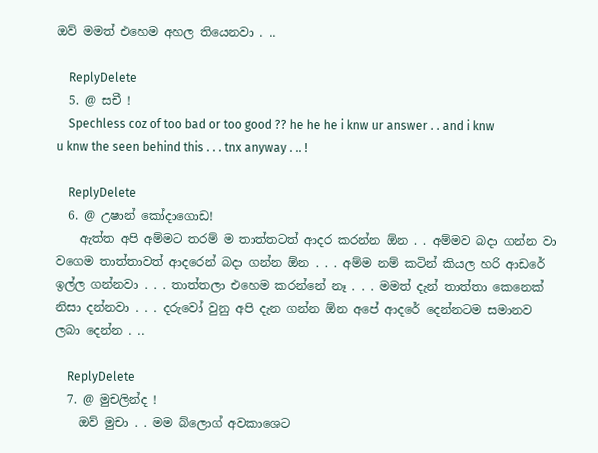ඔව් මමත් එහෙම අහල තියෙනවා . ..

    ReplyDelete
  5. @ සචී !
    Spechless coz of too bad or too good ?? he he he i knw ur answer . . and i knw u knw the seen behind this . . . tnx anyway . .. !

    ReplyDelete
  6. @ උෂාන් කෝදාගොඩ!
    ඇත්ත අපි අම්මට තරම් ම තාත්තටත් ආදර කරන්න ඕන . . අම්මව බදා ගන්න වා වගෙම තාත්තාවත් ආදරෙන් බදා ගන්න ඕන . . . අම්ම නම් කටින් කියල හරි ආඩරේ ඉල්ල ගන්නවා . . . තාත්තලා එහෙම කරන්නේ නෑ . . . මමත් දැන් තාත්තා කෙනෙක් නිසා දන්නවා . . . දරුවෝ වුනු අපි දැන ගන්න ඕන අපේ ආදරේ දෙන්නටම සමානව ලබා දෙන්න . ..

    ReplyDelete
  7. @ මුචලින්ද !
    ඔව් මුචා . . මම බ්ලොග් අවකාශෙට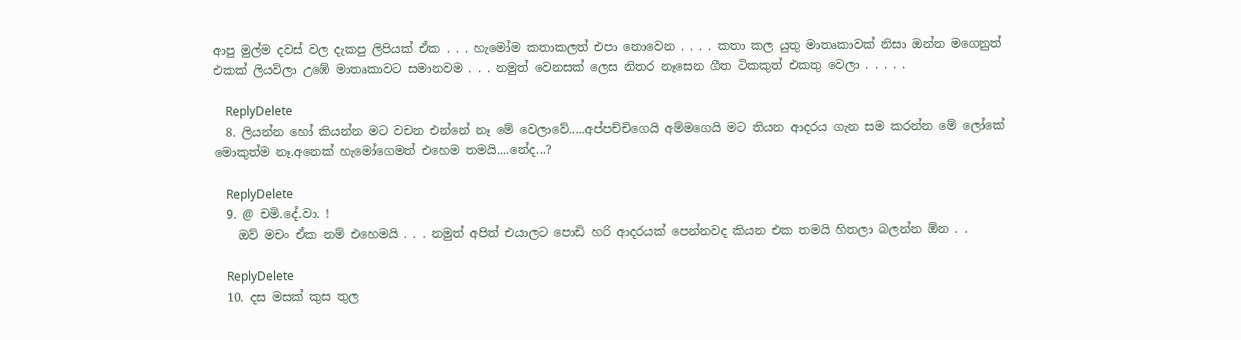ආපු මුල්ම දවස් වල දැකපු ලිපියක් ඒක . . . හැමෝම කතාකලත් එපා නොවෙන . . . . කතා කල යුතු මාතෘකාවක් නිසා ඔන්න මගෙනුත් එකක් ලියවිලා උඹේ මාතෘකාවට සමානවම . . . නමුත් වෙනසක් ලෙස නිතර නෑසෙන ගීත ටිකකුත් එකතු වෙලා . . . . .

    ReplyDelete
  8. ලියන්න හෝ කියන්න මට වචන එන්නේ නෑ මේ වෙලාවේ.....අප්පච්චිගෙයි අම්මගෙයි මට තියන ආදරය ගැන සම කරන්න මේ ලෝකේ මොකුත්ම නෑ.අනෙක් හැමෝගෙමත් එහෙම තමයි....නේද...?

    ReplyDelete
  9. @ චමි.දේ.වා. !
    ඔව් මචං ඒක නම් එහෙමයි . . . නමුත් අපිත් එයාලට පොඩි හරි ආදරයක් පෙන්නවද කියන එක තමයි හිතලා බලන්න ඕන . .

    ReplyDelete
  10. දස මසක් කුස තුල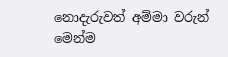නොදැරුවත් අම්මා වරුන් මෙන්ම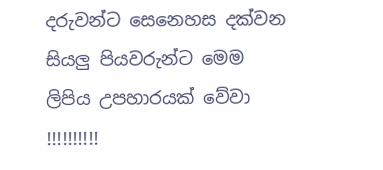දරුවන්ට සෙනෙහස දක්වන සියලු පියවරුන්ට මෙම ලිපිය උපහාරයක් වේවා !!!!!!!!!!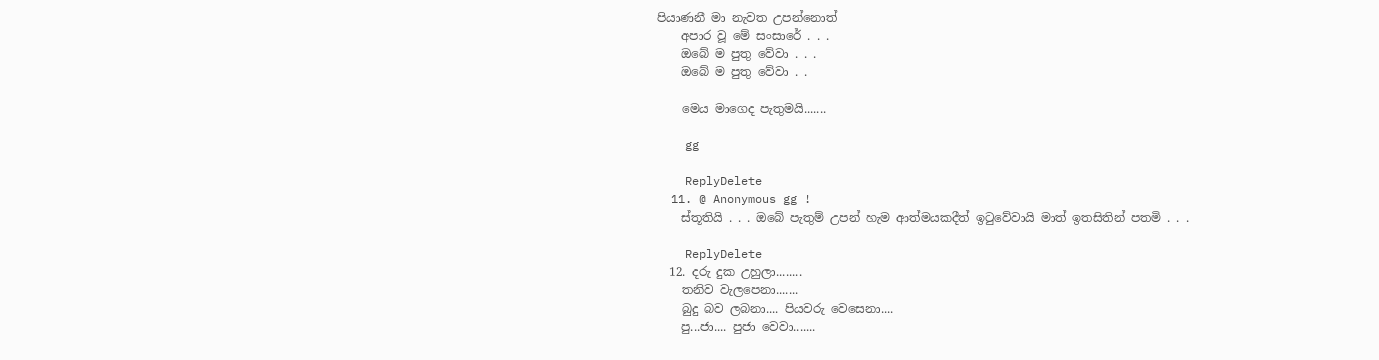පියාණනී මා නැවත උපන්නොත්
    අපාර වූ මේ සංසාරේ . . .
    ඔබේ ම පුතු වේවා . . .
    ඔබේ ම පුතු වේවා . .

    මෙය මාගෙද පැතුමයි.......

    gg

    ReplyDelete
  11. @ Anonymous gg !
    ස්තූතියි . . . ඔබේ පැතුම් උපන් හැම ආත්මයකදීත් ඉටුවේවායි මාත් ඉතසිතින් පතමි . . .

    ReplyDelete
  12. දරු දුක උහුලා........
    තනිව වැලපෙනා.......
    බුදු බව ලබනා.... පියවරු වෙසෙනා....
    පු...ජා.... පුජා වෙවා.......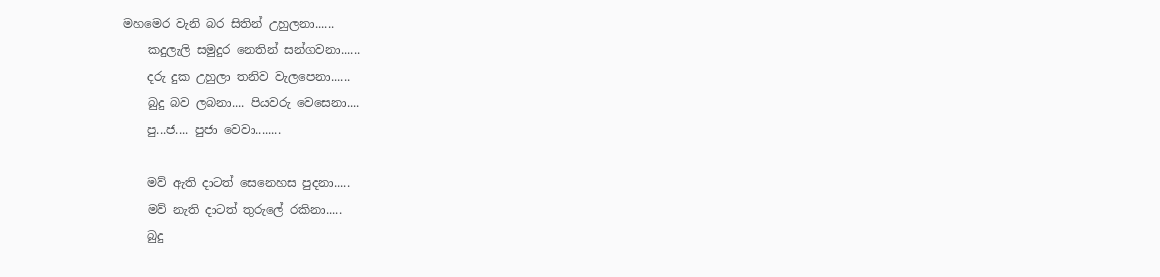මහමෙර වැනි බර සිතින් උහුලනා......
    කදුලැලි සමුදුර නෙතින් සන්ගවනා......
    දරු දුක උහුලා තනිව වැලපෙනා......
    බුදු බව ලබනා.... පියවරු වෙසෙනා....
    පු...ජ.... පුජා වෙවා........

    මව් ඇති දාටත් සෙනෙහස පුදනා.....
    මව් නැති දාටත් තුරුලේ රකිනා.....
    බුදු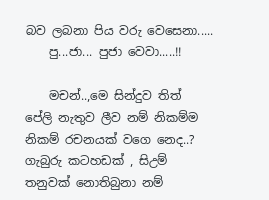බව ලබනා පිය වරු වෙසෙනා.....
    පු...ජා... පුජා වෙවා.....!!

    මචන්..,මෙ සින්දුව තිත් පේලි නැතුව ලීව නම් නිකම්ම නිකම් රචනයක් වගෙ නෙද..? ගැබුරු කටහඩක් , සිඋම් තනුවක් නොතිබුනා නම්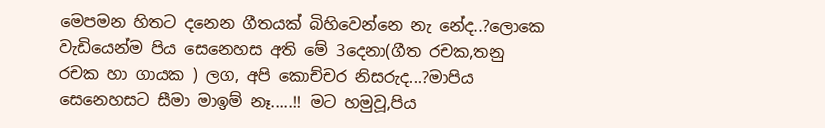මෙපමන හිතට දනෙන ගීතයක් බිහිවෙන්නෙ නැ නේද..?ලොකෙ වැඩියෙන්ම පිය සෙනෙහස අති මේ 3දෙනා(ගීත රචක,තනු රචක හා ගායක ) ලග, අපි කොච්චර නිසරුද...?මාපිය සෙනෙහසට සීමා මාඉම් නෑ.....!! මට හමුවූ,පිය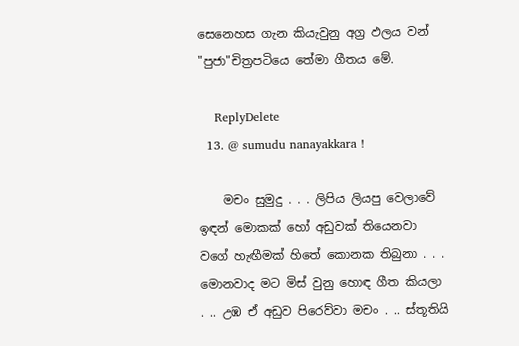සෙනෙහස ගැන කියැවුනු අග්‍ර ඵලය වන් "පුජා"චිත්‍රපටියෙ තේමා ගීතය මේ.

    ReplyDelete
  13. @ sumudu nanayakkara !

    මචං සුමුදු . . . ලිපිය ලියපු වෙලාවේ ඉඳන් මොකක් හෝ අඩුවක් තියෙනවා වගේ හැඟීමක් හිතේ කොනක තිබුනා . . . මොනවාද මට මිස් වුනු හොඳ ගීත කියලා . .. උඹ ඒ අඩුව පිරෙව්වා මචං . .. ස්තූතියි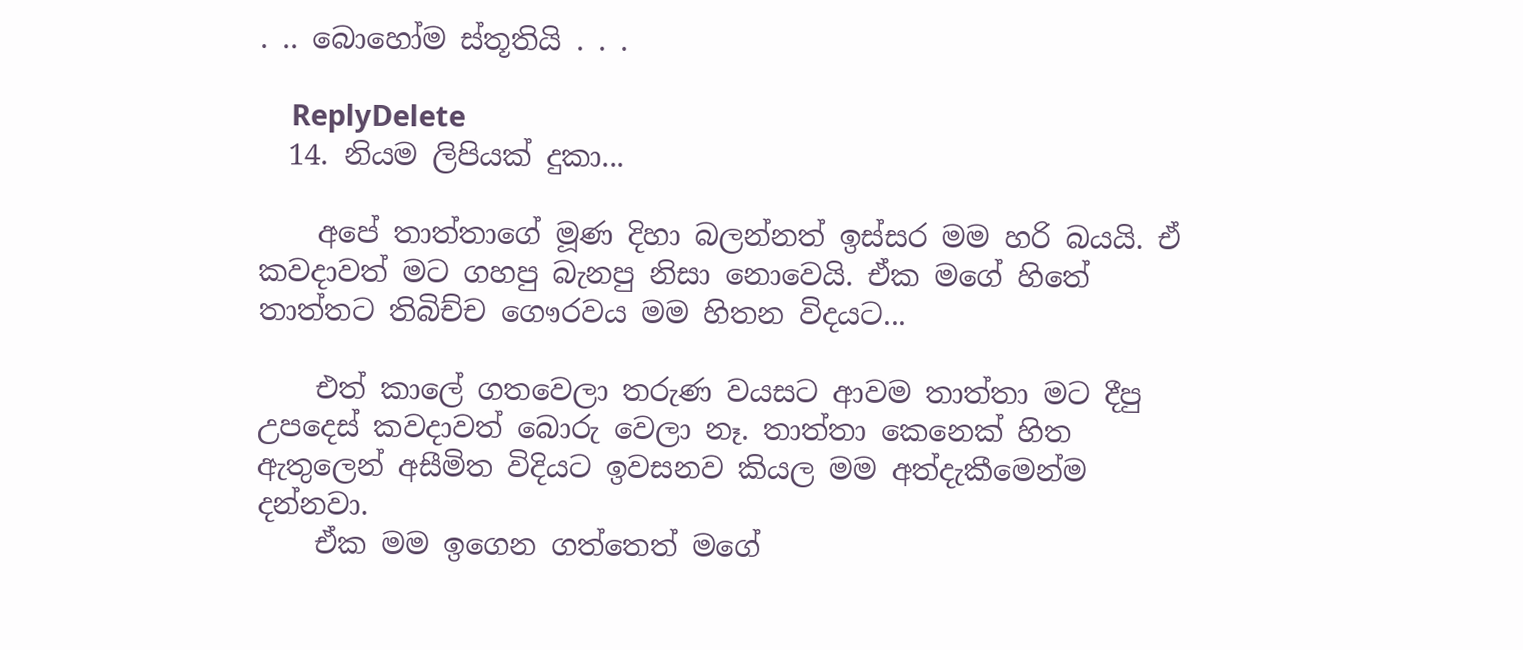. .. බොහෝම ස්තූතියි . . .

    ReplyDelete
  14. නියම ලිපියක් දුකා...

    අපේ තාත්තාගේ මූණ දිහා බලන්නත් ඉස්සර මම හරි බයයි. ඒ කවදාවත් මට ගහපු බැනපු නිසා නොවෙයි. ඒක මගේ හිතේ තාත්තට තිබිච්ච ගෞරවය මම හිතන විදයට...

    එත් කාලේ ගතවෙලා තරුණ වයසට ආවම තාත්තා මට දීපු උපදෙස් කවදාවත් බොරු වෙලා නෑ. තාත්තා කෙනෙක් හිත ඇතුලෙන් අසීමිත විදියට ඉවසනව කියල මම අත්දැකීමෙන්ම දන්නවා.
    ඒක මම ඉගෙන ග‍ත්තෙත් මගේ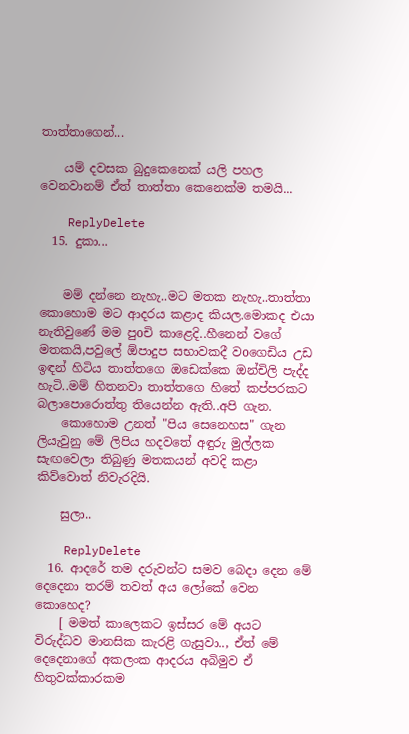තාත්තාගෙන්...

    යම් දවසක බුදුකෙනෙක් යලි පහල වෙනවානම් ඒත් තාත්තා කෙනෙක්ම තමයි...

    ReplyDelete
  15. දුකා...


    මම් දන්නෙ නැහැ..මට මතක නැහැ..තාත්තා කොහොම මට ආදරය කළාද කියල.මොකද එයා නැතිවුණේ මම පුoචි කාළෙදි..හීනෙන් වගේ මතකයි,පවුලේ ඕපාදුප සභාවකදී වoගෙඩිය උඩ ඉඳන් හිටිය තාත්තගෙ ඔඩෙක්කෙ ඔන්චිලි පැද්ද හැටි..මම් හිතනවා තාත්තගෙ හිතේ කප්පරකට බලාපොරොත්තු තියෙන්න ඇති..අපි ගැන.
    කොහොම උනත් "පිය සෙනෙහස" ගැන ලියැවුනු මේ ලිපිය හදවතේ අඳුරු මුල්ලක සැඟවෙලා තිබුණු මතකයන් අවදි කළා කිව්වොත් නිවැරදියි.

    සුලා..

    ReplyDelete
  16. ආදරේ තම දරුවන්ට සමව බෙදා දෙන මේ දෙදෙනා තරම් තවත් අය ලෝකේ වෙන කොහෙද?
    [ මමත් කාලෙකට ඉස්සර මේ අයට විරුද්ධව මානසික කැරළි ගැසුවා.., ඒත් මේ දෙදෙනාගේ අකලංක ආදරය අබිමුව ඒ හිතුවක්කාරකම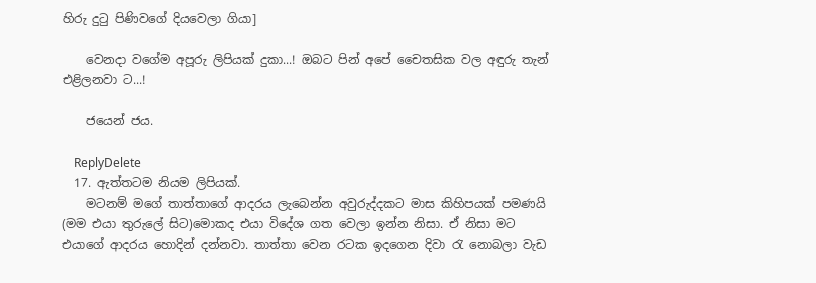හිරු දුටු පිණිවගේ දියවෙලා ගියා]

    වෙනදා වගේම අපූරු ලිපියක් දුකා...! ඔබට පින් අපේ චෛතසික වල අඳුරු තැන් එළිලනවා ට...!

    ජයෙන් ජය.

    ReplyDelete
  17. ඇත්තටම නියම ලිපියක්.
    මටනම් මගේ තාත්තාගේ ආදරය ලැබෙන්න අවුරුද්දකට මාස කිහිපයක් පමණයි (මම එයා තුරුලේ සිට)මොකද එයා විදේශ ගත වෙලා ඉන්න නිසා. ඒ නිසා මට එයාගේ ආදරය හොදින් දන්නවා. තාත්තා වෙන රටක ඉදගෙන දිවා රැ නොබලා වැඩ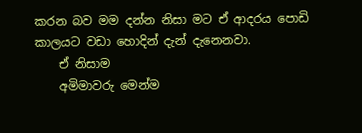කරන බව මම දන්න නිසා මට ඒ ආදරය පොඩි කාලයට වඩා හොදින් දැන් දැනෙනවා.
    ඒ නිසාම
    අමිමාවරු මෙන්ම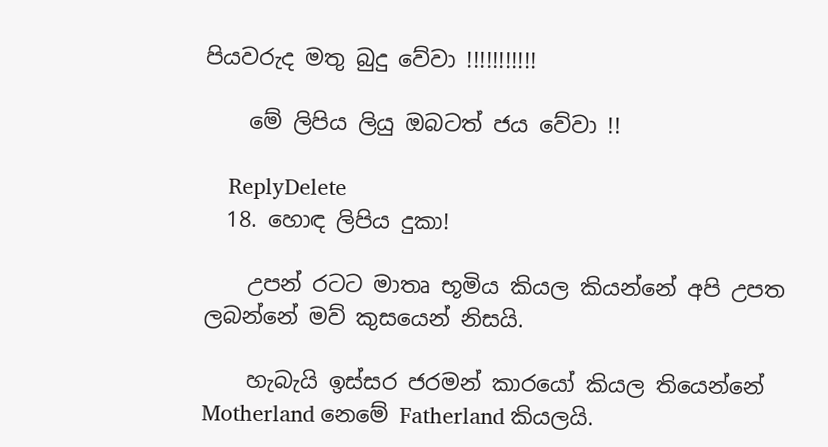පියවරුද මතු බුදු වේවා !!!!!!!!!!!

    මේ ලිපිය ලියු ඔබටත් ජය වේවා !!

    ReplyDelete
  18. හොඳ ලිපිය දුකා!

    උපන් රටට මාතෘ භූමිය කියල කියන්නේ අපි උපත ලබන්නේ මව් කුසයෙන් නිසයි.

    හැබැයි ඉස්සර ජරමන් කාරයෝ කියල තියෙන්නේ Motherland නෙමේ Fatherland කියලයි.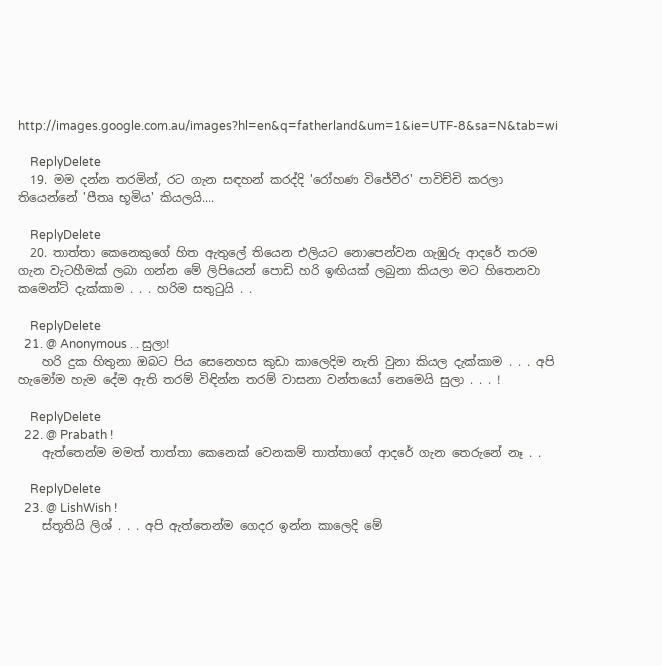http://images.google.com.au/images?hl=en&q=fatherland&um=1&ie=UTF-8&sa=N&tab=wi

    ReplyDelete
  19. මම දන්න තරමින්, රට ගැන සඳහන් කරද්දි 'රෝහණ විජේවීර' පාවිච්චි කරලා තියෙන්නේ 'පීතෘ භූමිය' කියලයි....

    ReplyDelete
  20. තාත්තා කෙනෙකුගේ හිත ඇතුලේ තියෙන එලියට නොපෙන්වන ගැඹුරු ආදරේ තරම ගැන වැටහීමක් ලබා ගන්න මේ ලිපියෙන් පොඩි හරි ඉඟියක් ලබුනා කියලා මට හිතෙනවා කමෙන්ට් දැක්කාම . . . හරිම සතුටුයි . .

    ReplyDelete
  21. @ Anonymous . . සුලා!
    හරි දුක හිතුනා ඔබට පිය සෙනෙහස කුඩා කාලෙදිම නැති වුනා කියල දැක්කාම . . . අපි හැමෝම හැම දේම ඇති තරම් විඳින්න තරම් වාසනා වන්තයෝ නෙමෙයි සුලා . . . !

    ReplyDelete
  22. @ Prabath !
    ඇත්තෙන්ම මමත් තාත්තා කෙනෙක් වෙනකම් තාත්තාගේ ආදරේ ගැන තෙරුනේ නෑ . .

    ReplyDelete
  23. @ LishWish !
    ස්තූතියි ලිශ් . . . අපි ඇත්තෙන්ම ගෙදර ඉන්න කාලෙදි මේ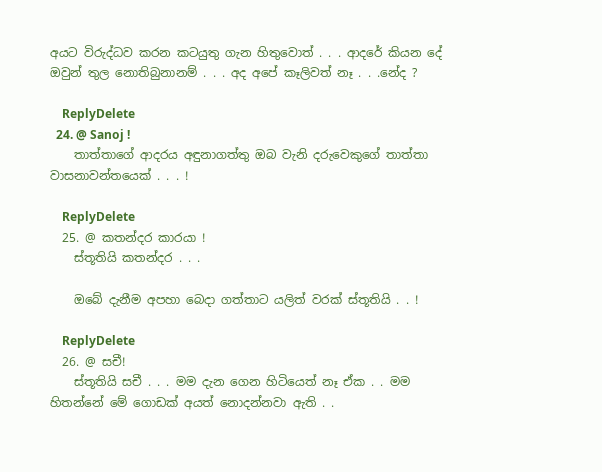අයට විරුද්ධව කරන කටයුතු ගැන හිතුවොත් . . . ආදරේ කියන දේ ඔවුන් තුල නොතිබුනානම් . . . අද අපේ කෑලිවත් නෑ . . .නේද ?

    ReplyDelete
  24. @ Sanoj !
    තාත්තාගේ ආදරය අඳුනාගත්තු ඔබ වැනි දරුවෙකුගේ තාත්තා වාසනාවන්තයෙක් . . . !

    ReplyDelete
  25. @ කතන්දර කාරයා !
    ස්තූතියි කතන්දර . . .

    ඔබේ දැනීම අපහා බෙදා ගත්තාට යලිත් වරක් ස්තූතියි . . !

    ReplyDelete
  26. @ සචී!
    ස්තූතියි සචී . . . මම දැන ගෙන හිටියෙත් නෑ ඒක . . මම හිතන්නේ මේ ගොඩක් අයත් නොදන්නවා ඇති . .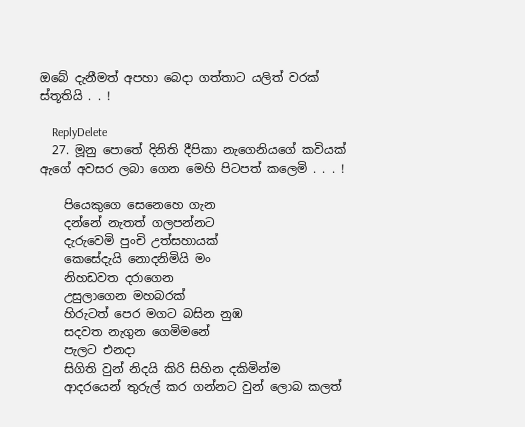ඔබේ දැනීමත් අපහා බෙදා ගත්තාට යලිත් වරක් ස්තූතියි . . !

    ReplyDelete
  27. මූනු පොතේ දිනිති දීපිකා නැගෙනියගේ කවියක් ඇගේ අවසර ලබා ගෙන මෙහි පිටපත් කලෙමි . . . !

    පියෙකුගෙ සෙනෙහෙ ගැන
    දන්නේ නැතත් ගලපන්නට
    දැරුවෙමි පුංචි උත්සහායක්
    කෙසේදැයි නොදනිමියි මං
    නිහඩවත දරාගෙන
    උසුලාගෙන මහබරක්
    හිරුටත් පෙර මගට බසින නුඹ
    සදවත නැගුන ගෙමිමනේ
    පැලට එනදා
    සිගිති වුන් නිදයි කිරි සිහින දකිමින්ම
    ආදරයෙන් තුරුල් කර ගන්නට වුන් ලොබ කලත්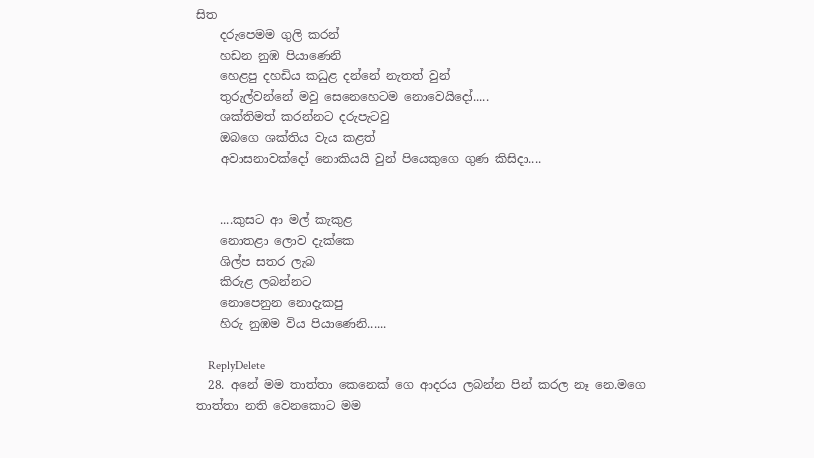සිත
    දරුපෙමම ගුලි කරන්
    හඩන නුඹ පියාණෙනි
    හෙළපු දහඩිය කධුළ දන්නේ නැතත් වුන්
    තුරුල්වන්නේ මවු සෙනෙහෙටම නොවෙයිදෝ.....
    ශක්තිමත් කරන්නට දරුපැටවු
    ඔබගෙ ශක්තිය වැය කළත්
    අවාසනාවක්දෝ නොකියයි වුන් පියෙකුගෙ ගුණ කිසිදා....


    ....කුසට ආ මල් කැකුළ
    නොතළා ලොව දැක්කෙ
    ශිල්ප සතර ලැබ
    කිරුළ ලබන්නට
    නොපෙනුන නොදැකපු
    හිරු නුඹම විය පියාණෙනි......

    ReplyDelete
  28. අනේ මම තාත්තා කෙනෙක් ගෙ ආදරය ලබන්න පින් කරල නෑ නෙ.මගෙ තාත්තා නති වෙනකොට මම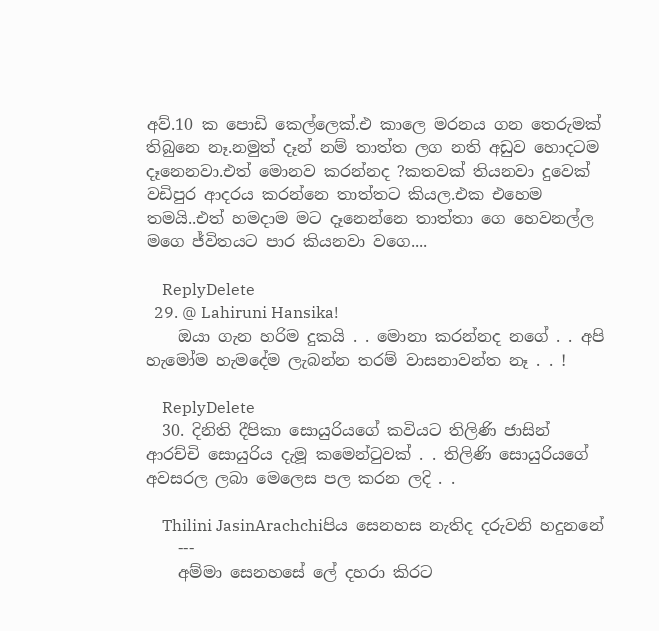අව්.10 ක පොඩි කෙල්ලෙක්.එ කාලෙ මරනය ගන තෙරුමක් තිබුනෙ නෑ.නමුත් දෑන් නම් තාත්ත ලග නති අඩුව හොදටම දෑනෙනවා.එත් මොනව කරන්නද ?කතවක් තියනවා දුවෙක් වඩිපුර ආදරය කරන්නෙ තාත්තට කියල.එක එහෙම තමයි..එත් හමදාම මට දෑනෙන්නෙ තාත්තා ගෙ හෙවනල්ල මගෙ ජ්විතයට පාර කියනවා වගෙ....

    ReplyDelete
  29. @ Lahiruni Hansika!
    ඔයා ගැන හරිම දුකයි . . මොනා කරන්නද නගේ . . අපි හැමෝම හැමදේම ලැබන්න තරම් වාසනාවන්ත නෑ . . !

    ReplyDelete
  30. දිනිති දීපිකා සොයුරියගේ කවියට තිලිණි ජාසින් ආරච්චි සොයුරිය දැමූ කමෙන්ටුවක් . . තිලිණි සොයුරියගේ අවසරල ලබා මෙලෙස පල කරන ලදි . .

    Thilini JasinArachchiපිය සෙනහස නැතිද දරුවනි හදුනනේ
    ---
    අම්මා සෙනහසේ ලේ දහරා කිරට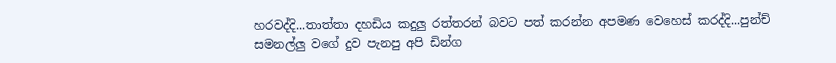හරවද්දි...තාත්තා දහඩිය කදුලු රත්තරන් බවට පත් කරන්න අපමණ වෙහෙස් කරද්දි...පුන්ච් සමනල්ලු වගේ දුව පැනපු අපි ඩින්ග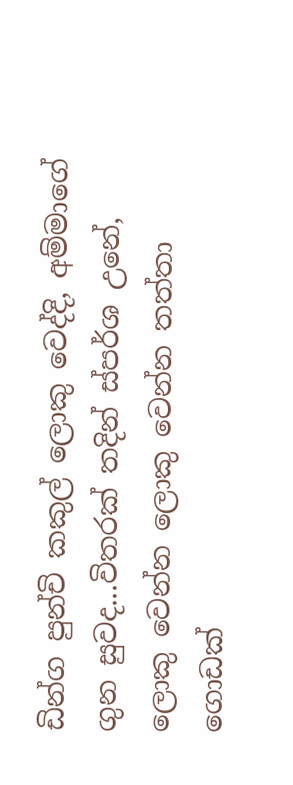ඩින්ග පුන්චි කකුල් ලොකු වෙද්දි, අම්මාගේ ගුන සුවද...විතරක් තදින් ස්පර්ශ උනේ, ලොකු වෙන්න ලොකු වෙන්න තත්තා ගොඩක්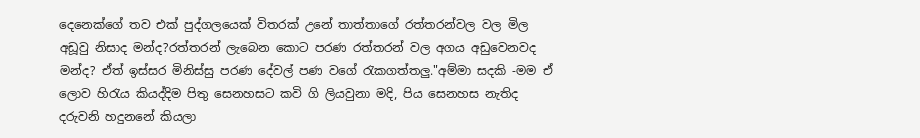දෙනෙක්ගේ තව එක් පුද්ගලයෙක් විතරක් උනේ තාත්තාගේ රත්තරන්වල වල මිල අඩූවු නිසාද මන්ද?රත්තරන් ලැබෙන කොට පරණ රත්තරන් වල අගය අඩුවෙනවද මන්ද? ඒත් ඉස්සර මිනිස්සු පරණ දේවල් පණ වගේ රැකගත්තලු."අම්මා සදකි -මම ඒ ලොව හිරැය කියද්දිම පිතු සෙනහසට කවි ගි ලියවුනා මදි, පිය සෙනහස නැතිද දරුවනි හදුනනේ කියලා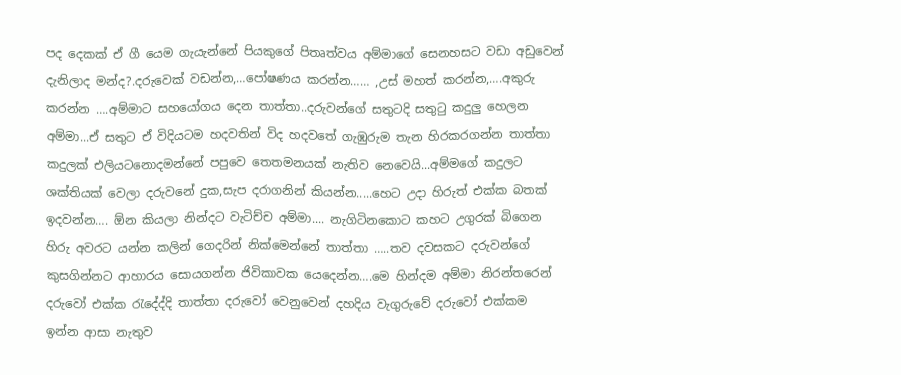පද දෙකක් ඒ ගී යෙම ගැයැන්නේ පියකුගේ පිතෘත්වය අම්මාගේ සෙනහසට වඩා අඩුවෙන් දැනිලාද මන්ද?.දරුවෙක් වඩන්න,…පෝෂණය කරන්න…… ,උස් මහත් කරන්න,….අකුරු කරන්න ….අම්මාට සහයෝගය දෙන තාත්තා..දරුවන්ගේ සතුටදි සතුටු කදුලු හෙලන අම්මා...ඒ සතුට ඒ විදියටම හදවතින් විද හදවතේ ගැඹුරුම තැන හිරකරගන්න තාත්තා කදුලක් එලියටනොදමන්නේ පපුවෙ තෙතමනයක් නැතිව නෙවෙයි...අම්මගේ කදුලට ශක්තියක් වෙලා දරුවනේ දුක,සැප දරාගනින් කියන්න.....හෙට උදා හිරුත් එක්ක බතක් ඉදවන්න…. ඕන කියලා නින්දට වැටිච්ච අම්මා.... නැගිටිනකොට කහට උගුරක් බිගෙන හිරු අවරට යන්න කලින් ගෙදරින් නික්මෙන්නේ තාත්තා …..තව දවසකට දරුවන්ගේ කුසගින්නට ආහාරය සොයගන්න ජිවිකාවක යෙදෙන්න….මෙ හින්දම අම්මා නිරන්තරෙන් දරුවෝ එක්ක රැදේද්දි තාත්තා දරුවෝ වෙනුවෙන් දහදිය වැගුරුවේ දරුවෝ එක්කම ඉන්න ආසා නැතුව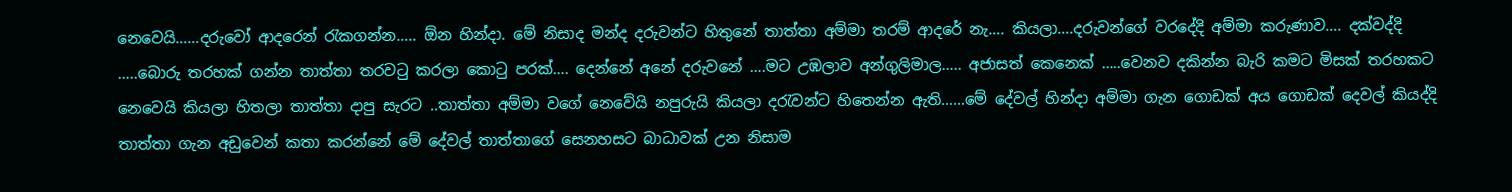නෙවෙයි……දරුවෝ ආදරෙන් රැකගන්න….. ඕන හින්දා. මේ නිසාද මන්ද දරුවන්ට හිතුනේ තාත්තා අම්මා තරම් ආදරේ නැ…. කියලා….දරුවන්ගේ වරදේදි අම්මා කරුණාව…. දක්වද්දි …..බොරු තරහක් ගන්න තාත්තා තරවටු කරලා කොටු පරක්…. දෙන්නේ අනේ දරුවනේ ….මට උඹලාව අන්ගුලිමාල….. අජාසත් කෙනෙක් …..වෙනව දකින්න බැරි කමට මිසක් තරහකට නෙවෙයි කියලා හිතලා තාත්තා දාපු සැරට ..තාත්තා අම්මා වගේ නෙවේයි නපුරුයි කියලා දරැවන්ට හිතෙන්න ඇති……මේ දේවල් හින්දා අම්මා ගැන ගොඩක් අය ගොඩක් දෙවල් කියද්දි තාත්තා ගැන අඩුවෙන් කතා කරන්නේ මේ දේවල් තාත්තාගේ සෙනහසට බාධාවක් උන නිසාම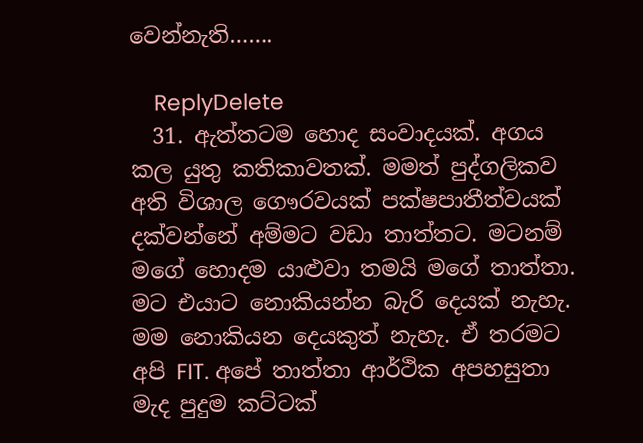වෙන්නැති…….

    ReplyDelete
  31. ඇත්තටම හොද සංවාදයක්. අගය කල යුතු කතිකාවතක්. මමත් පුද්ගලිකව අති විශාල ගෞරවයක් පක්ෂපාතීත්වයක් දක්වන්නේ අම්මට වඩා තාත්තට. මටනම් මගේ හොදම යාළුවා තමයි මගේ තාත්තා. මට එයාට නොකියන්න බැරි දෙයක් නැහැ. මම නොකියන දෙයකුත් නැහැ. ඒ තරමට අපි FIT. අපේ තාත්තා ආර්ථික අපහසුතා මැද පුදුම කට්ටක්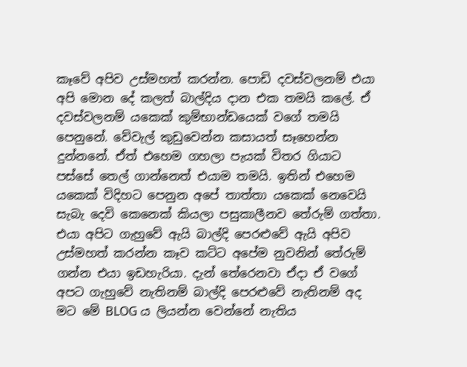කෑවේ අපිව උස්මහත් කරන්න. පොඩි දවස්වලනම් එයා අපි මොන දේ කලත් බාල්දිය දාන එක තමයි කලේ. ඒ දවස්වලනම් යකෙක් කුම්භාන්ඩයෙක් වගේ තමයි පෙනුනේ. වේවැල් කුඩුවෙන්න කසායත් සෑහෙන්න දුන්නනේ. ඒත් එහෙම ගහලා පැයක් විතර ගියාට පස්සේ තෙල් ගාන්නෙත් එයාම තමයි. ඉතින් එහෙම යකෙක් විදිහට පෙනුන අපේ තාත්තා යකෙක් නෙවෙයි සැබැ දෙවි කෙනෙක් කියලා පසුකාලීනව තේරුම් ගත්තා. එයා අපිට ගැහුවේ ඇයි බාල්දි පෙරළුවේ ඇයි අපිව උස්මහත් කරන්න කෑව කට්ට අපේම නුවනින් තේරුම් ගන්න එයා ඉඩහැරියා. දැන් තේරෙනවා ඒදා ඒ වගේ අපට ගැහුවේ නැතිනම් බාල්දි පෙරළුවේ නැතිනම් අද මට මේ BLOG ය ලියන්න වෙන්නේ නැතිය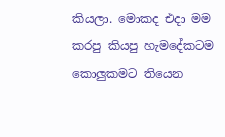කියලා. මොකද එදා මම කරපු කියපු හැමදේකටම කොලුකමට තියෙන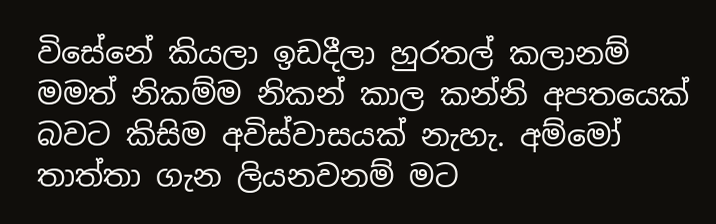විසේනේ කියලා ඉඩදීලා හුරතල් කලානම් මමත් නිකම්ම නිකන් කාල කන්නි අපතයෙක් බවට කිසිම අවිස්වාසයක් නැහැ. අම්මෝ තාත්තා ගැන ලියනවනම් මට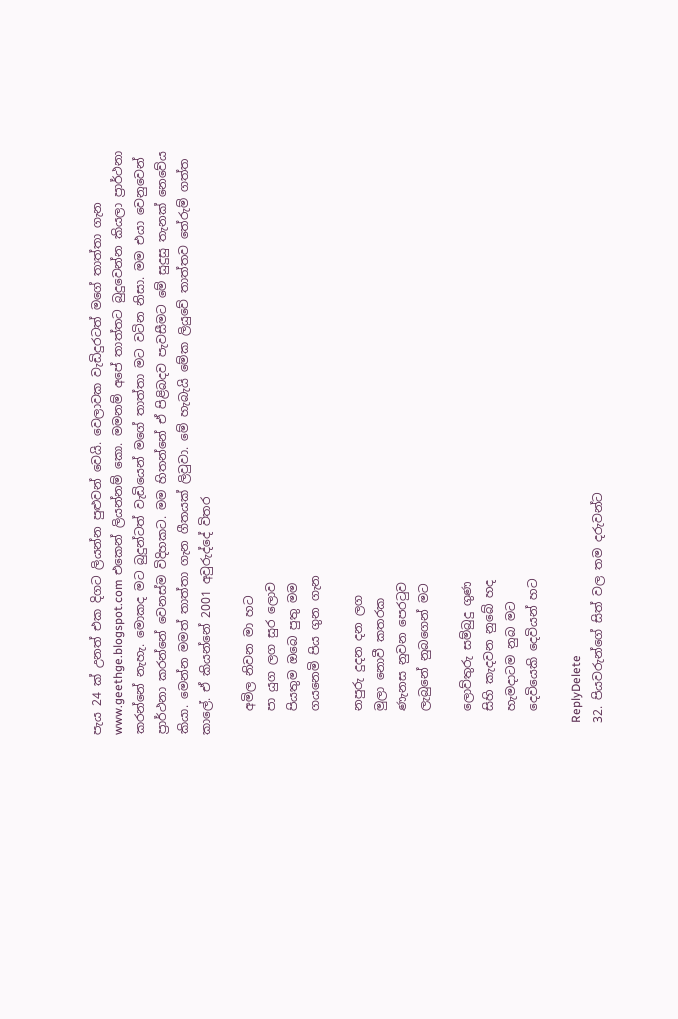පැය 24 ක් උනත් එක දිගට ලියන්න පුළුවන් වෙයි. වෙලාවක වැඩිදුරටත් මගේ තාත්තා ගැන www.geethge.blogspot.com එකෙන් ලියන්නම් කො. මමනම් අපේ තාත්තට බුදුවෙන්න කියලා ප්‍රාර්ථනා කරන්නේ නැහැ. මොකද මට බුදුන්ටත් වැඩියෙන් මගේ තාත්තා මට වටින නිසා. මම එයා වෙනුවෙන් ප්‍රාර්ථනා කරන්නේ වෙනස්ම විදිහකට. මම හිතන්නේ ඒ පිළිබදව පැවසීමට මේ සුදුසු තැනක් නෙවේය කියා. මෙන්න මමත් තාත්තා ගැන ගීතයක් ලිවුවා. මේ හැබැයි මේක ලියුවේ තාත්තව තේරුම් ගත්ත කාලේ. ඒ කියන්නේ 2001 අවුරුද්දේ විතර

    අමිල නිවන මා හට
    පා යුග ලග සුර ලොව
    පියතුම ඔබෙ පුතු මම
    ගයනෙමි පිය ගුන ගැන

    නපුරු දුදන දන ලග
    මුලා නොවී කතරක
    ණැනස නුවන පෙරටුව
    ලැබුනේ නුබගෙන් මට

    ලොව්තුරු සම්බුදු ගුණ
    සිහි කැදවන නුබේ හද
    හැමදාටම නුබ මට
    දෙවියෙකි දෙවියන් හට

    ReplyDelete
  32. පියවරුන්ගේ සිත් වල තම දරුවන්ට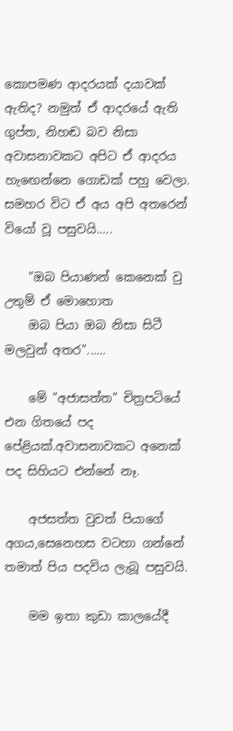කොපමණ ආදරයක් දයාවක් ඇතිද? නමුත් ඒ ආදරයේ ඇති ගුප්ත, නිහඬ බව නිසා අවාසනාවකට අපිට ඒ ආදරය හැඟෙන්නෙ ගොඩක් පහු වෙලා. සමහර විට ඒ අය අපි අතරෙන් වියෝ වූ පසුවයි.....

    "ඔබ පියාණන් කෙනෙක් වු උතුම් ඒ මොහොත
    ඔබ පියා ඔබ නිසා සිටී මලවුන් අතර"......

    මේ "අජාසත්ත" චිත්‍රපටියේ එන ගිතයේ පද පේළියක්.අවාසනාවකට අනෙක් පද සිහියට එන්නේ නෑ.

    අජසත්ත වුවත් පියාගේ අගය,සෙනෙහස වටහා ගන්නේ තමාත් පිය පදවිය ලැබූ පසුවයි.

    මම ඉතා කුඩා කාලයේදී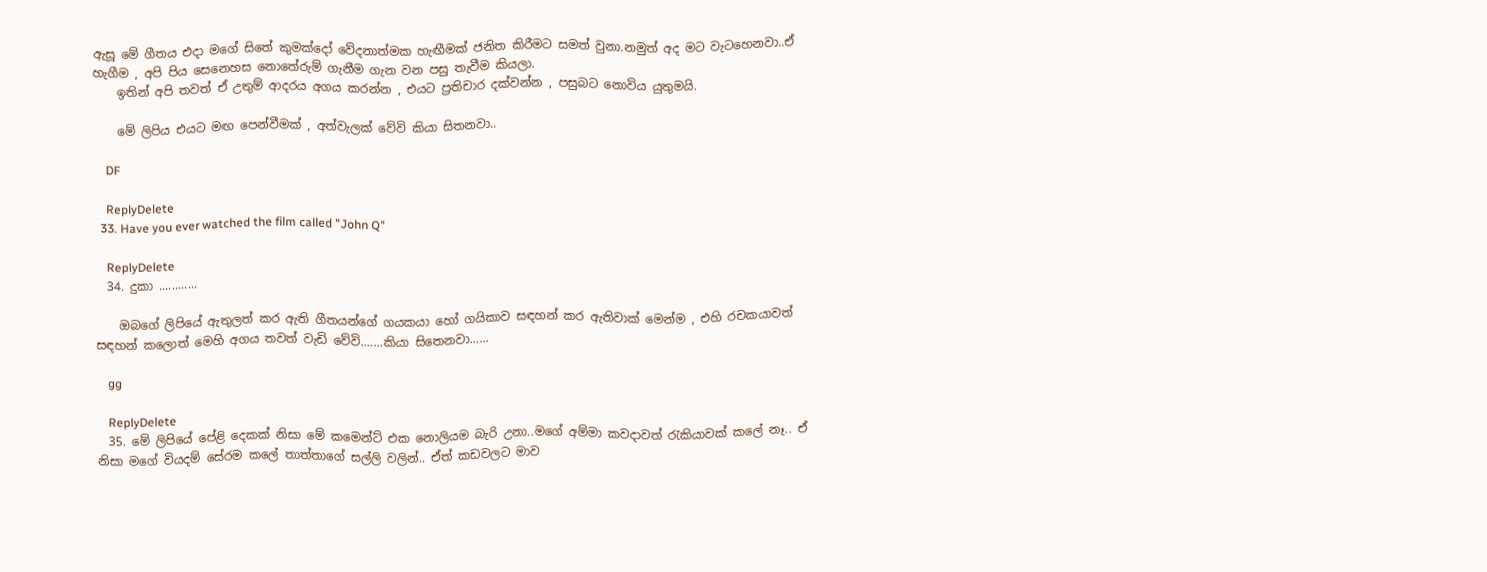ඇසූ මේ ගීතය එදා මගේ සිතේ කුමක්දෝ වේදනාත්මක හැඟීමක් ජනිත කිරීමට සමත් වුනා.නමුත් අද මට වැටහෙනවා..ඒ හැගීම , අපි පිය සෙනෙහස නොතේරුම් ගැනීම ගැන වන පසු තැවීම කියලා.
    ඉතින් අපි තවත් ඒ උතුම් ආදරය අගය කරන්න , එයට ප්‍රතිචාර දක්වන්න , පසුබට නොවිය යුතුමයි.

    මේ ලිපිය එයට මඟ පෙන්වීමක් , අත්වැලක් වේවි කියා සිතනවා..

    DF

    ReplyDelete
  33. Have you ever watched the film called "John Q"

    ReplyDelete
  34. දුකා ............

    ඔබගේ ලිපියේ ඇතුලත් කර ඇති ගීතයන්ගේ ගයකයා හෝ ගයිකාව සඳහන් කර ඇතිවාක් මෙන්ම , එහි රචකයාවත් සඳහන් කලොත් මෙහි අගය තවත් වැඩි වේවි.......කියා සිතෙනවා......

    gg

    ReplyDelete
  35. මේ ලිපියේ පේළි දෙකක් නිසා මේ කමෙන්ට් එක නොලියම බැරි උනා..මගේ අම්මා කවදාවත් රැකියාවක් කලේ නෑ.. ඒ නිසා මගේ වියදම් සේරම කලේ තාත්තාගේ සල්ලි වලින්.. ඒත් කඩවලට මාව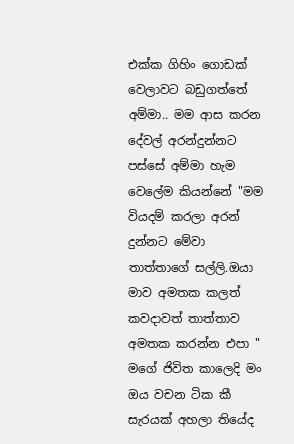එක්ක ගිහිං ගොඩක් වෙලාවට බඩුගත්තේ අම්මා.. මම ආස කරන දේවල් අරන්දුන්නට පස්සේ අම්මා හැම වෙලේම කියන්නේ "මම වියදම් කරලා අරන් දුන්නට මේවා තාත්තාගේ සල්ලි.ඔයා මාව අමතක කලත් කවදාවත් තාත්තාව අමතක කරන්න එපා " මගේ ජිවිත කාලෙදි මං ඔය වචන ටික කී සැරයක් අහලා තියේද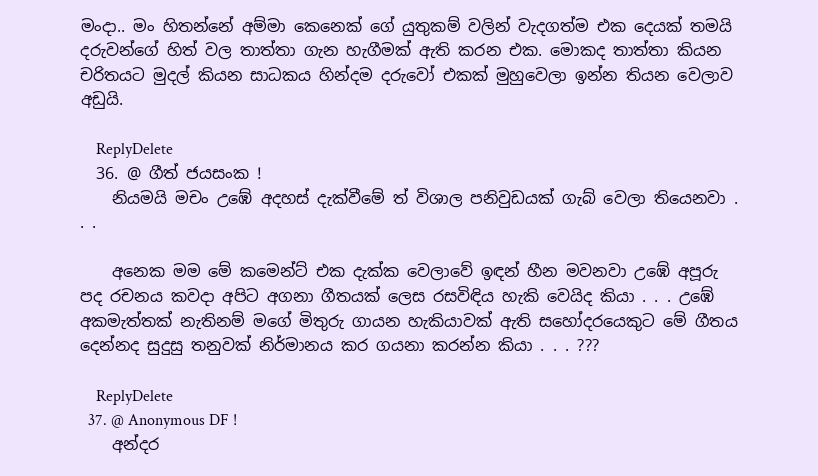මංදා.. මං හිතන්නේ අම්මා කෙනෙක් ගේ යුතුකම් වලින් වැදගත්ම එක දෙයක් තමයි දරුවන්ගේ හිත් වල තාත්තා ගැන හැගීමක් ඇති කරන එක. මොකද තාත්තා කියන චරිතයට මුදල් කියන සාධකය හින්දම දරුවෝ එකක් මුහුවෙලා ඉන්න තියන වෙලාව අඩුයි.

    ReplyDelete
  36. @ ගීත් ජයසංක !
    නියමයි මචං උඹේ අදහස් දැක්වීමේ ත් විශාල පනිවුඩයක් ගැබ් වෙලා තියෙනවා . . .

    අනෙක මම මේ කමෙන්ට් එක දැක්ක වෙලාවේ ඉඳන් හීන මවනවා උඹේ අපූරු පද රචනය කවදා අපිට අගනා ගීතයක් ලෙස රසවිඳිය හැකි වෙයිද කියා . . . උඹේ අකමැත්තක් නැතිනම් මගේ මිතුරු ගායන හැකියාවක් ඇති සහෝදරයෙකුට මේ ගීතය දෙන්නද සුදුසු තනුවක් නිර්මානය කර ගයනා කරන්න කියා . . . ???

    ReplyDelete
  37. @ Anonymous DF !
    අන්දර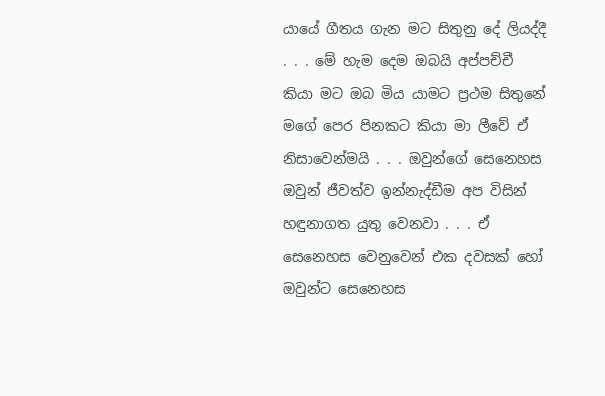යායේ ගීතය ගැන මට සිතුනු දේ ලියද්දී . . . මේ හැම දෙම ඔබයි අප්පච්චී කියා මට ඔබ මිය යාමට ප්‍රථම සිතුනේ මගේ පෙර පිනකට කියා මා ලීවේ ඒ නිසාවෙන්මයි . . . ඔවුන්ගේ සෙනෙහස ඔවුන් ජීවත්ව ඉන්නැද්ඩීම අප විසින් හඳුනාගත යුතු වෙනවා . . . ඒ සෙනෙහස වෙනුවෙන් එක දවසක් හෝ ඔවුන්ට සෙනෙහස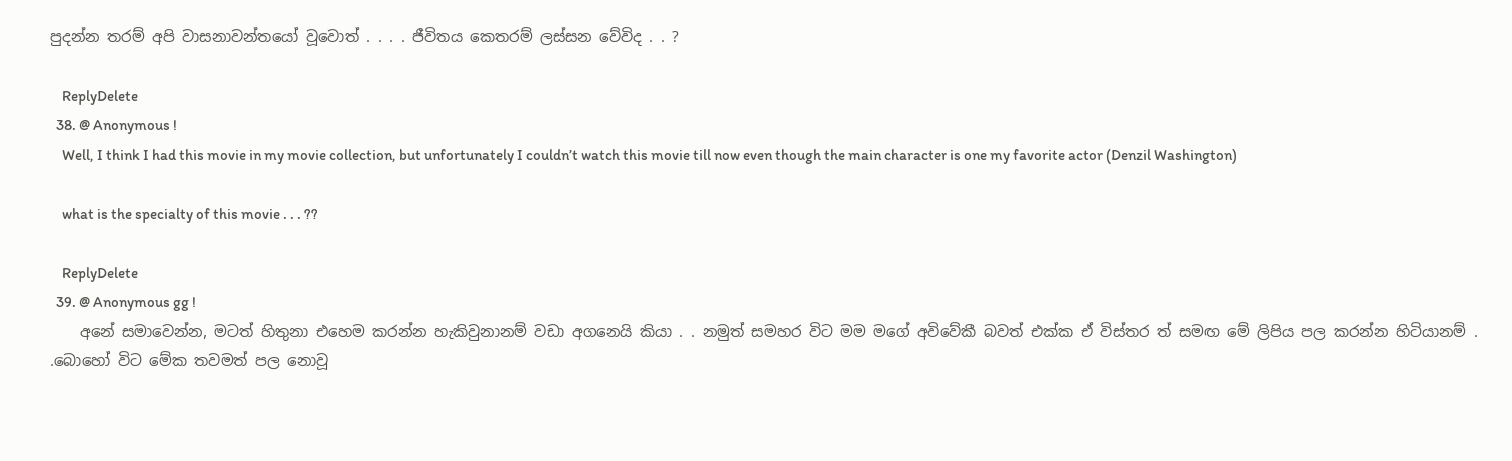පුදන්න තරම් අපි වාසනාවන්තයෝ වූවොත් . . . . ජීවිතය කෙතරම් ලස්සන වේවිද . . ?

    ReplyDelete
  38. @ Anonymous !
    Well, I think I had this movie in my movie collection, but unfortunately I couldn’t watch this movie till now even though the main character is one my favorite actor (Denzil Washington)

    what is the specialty of this movie . . . ??

    ReplyDelete
  39. @ Anonymous gg !
    අනේ සමාවෙන්න, මටත් හිතුනා එහෙම කරන්න හැකිවුනානම් වඩා අගනෙයි කියා . . නමුත් සමහර විට මම මගේ අවිවේකී බවත් එක්ක ඒ විස්තර ත් සමඟ මේ ලිපිය පල කරන්න හිටියානම් . .බොහෝ විට මේක තවමත් පල නොවූ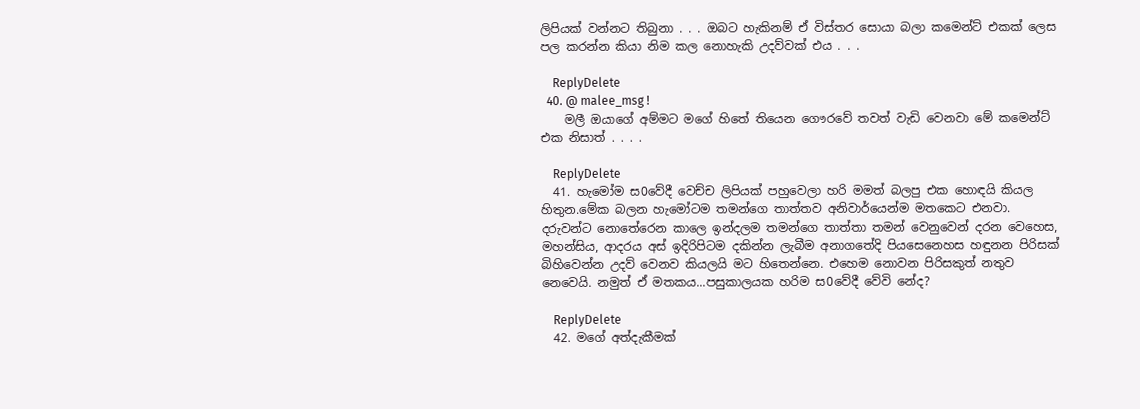ලිපියක් වන්නට තිබුනා . . . ඔබට හැකිනම් ඒ විස්තර සොයා බලා කමෙන්ට් එකක් ලෙස පල කරන්න කියා නිම කල නොහැකි උදව්වක් එය . . .

    ReplyDelete
  40. @ malee_msg !
    මලී ඔයාගේ අම්මට මගේ හිතේ තියෙන ගෞරවේ තවත් වැඩි වෙනවා මේ කමෙන්ට් එක නිසාත් . . . .

    ReplyDelete
  41. හැමෝම ස0වේදී වෙච්ච ලිපියක් පහුවෙලා හරි මමත් බලපු එක හොඳයි කියල හිතුන.මේක බලන හැමෝටම තමන්ගෙ තාත්තව අනිවාර්යෙන්ම මතකෙට එනවා. දරුවන්ට නොතේරෙන කාලෙ ඉන්දලම තමන්ගෙ තාත්තා තමන් වෙනුවෙන් දරන වෙහෙස, මහන්සිය, ආදරය අස් ඉදිරිපිටම දකින්න ලැබීම අනාගතේදි පියසෙනෙහස හඳුනන පිරිසක් බිහිවෙන්න උදව් වෙනව කියලයි මට හිතෙන්නෙ. එහෙම නොවන පිරිසකුත් නතුව නෙවෙයි. නමුත් ඒ මතකය...පසුකාලයක හරිම ස0වේදී වේවි නේද?

    ReplyDelete
  42. මගේ අත්දැකීමක්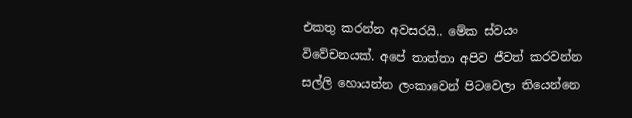එකතු කරන්න අවසරයි.. මේක ස්වයං විවේචනයක්. අපේ තාත්තා අපිව ජීවත් කරවන්න සල්ලි හොයන්න ලංකාවෙන් පිටවෙලා තියෙන්නෙ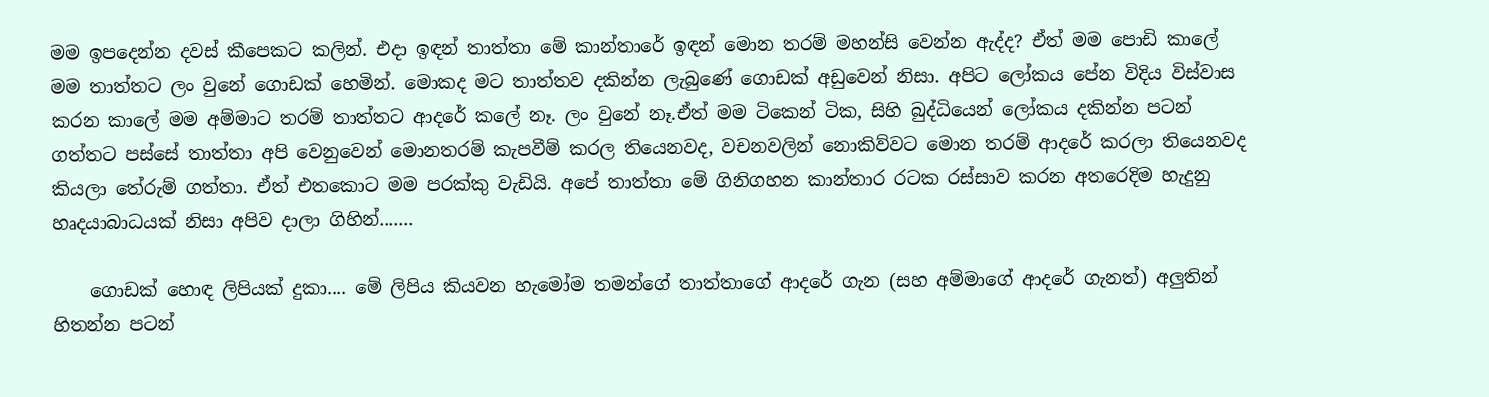මම ඉපදෙන්න දවස් කීපෙකට කලින්. එදා ඉඳන් තාත්තා මේ කාන්තාරේ ඉඳන් මොන තරම් මහන්සි වෙන්න ඇද්ද? ඒත් මම පොඩි කාලේ මම තාත්තට ලං වුනේ ගොඩක් හෙමින්. මොකද මට තාත්තව දකින්න ලැබුණේ ගොඩක් අඩුවෙන් නිසා. අපිට ලෝකය පේන විදිය විස්වාස කරන කාලේ මම අම්මාට තරම් තාත්තට ආදරේ කලේ නෑ. ලං වුනේ නෑ.ඒත් මම ටිකෙන් ටික, සිහි බුද්ධියෙන් ලෝකය දකින්න පටන් ගත්තට පස්සේ තාත්තා අපි වෙනුවෙන් මොනතරම් කැපවීම් කරල තියෙනවද, වචනවලින් නොකිව්වට මොන තරම් ආදරේ කරලා තියෙනවද කියලා තේරුම් ගත්තා. ඒත් එතකොට මම පරක්කු වැඩියි. අපේ තාත්තා මේ ගිනිගහන කාන්තාර රටක රස්සාව කරන අතරෙදිම හැදුනු හෘදයාබාධයක් නිසා අපිව දාලා ගිහින්.......

    ගොඩක් හොඳ ලිපියක් දුකා.... මේ ලිපිය කියවන හැමෝම තමන්ගේ තාත්තාගේ ආදරේ ගැන (සහ අම්මාගේ ආදරේ ගැනත්) අලුතින් හිතන්න පටන්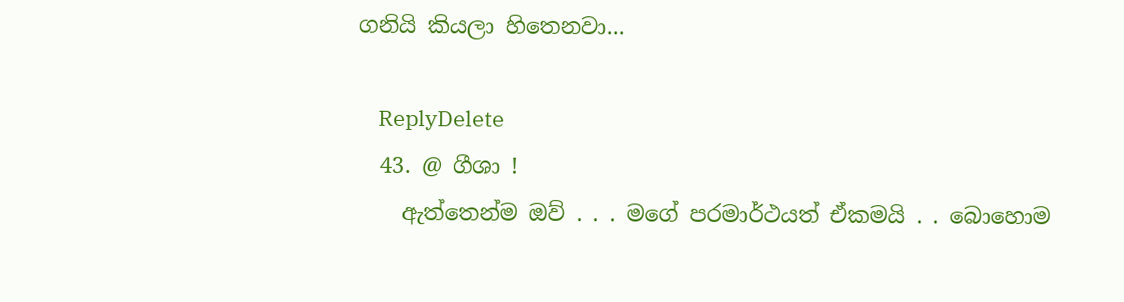ගනියි කියලා හිතෙනවා...

    ReplyDelete
  43. @ ගීශා !
    ඇත්තෙන්ම ඔව් . . . මගේ පරමාර්ථයත් ඒකමයි . . බොහොම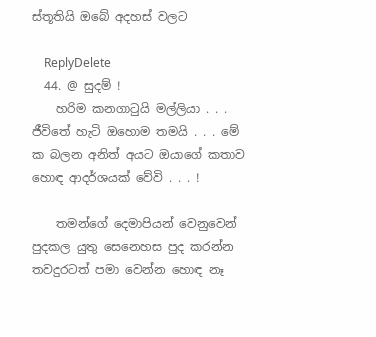ස්තූතියි ඔබේ අදහස් වලට

    ReplyDelete
  44. @ සුදම් !
    හරිම කනගාටුයි මල්ලියා . . . ජීවිතේ හැටි ඔහොම තමයි . . . මේ ක බලන අනිත් අයට ඔයාගේ කතාව හොඳ ආදර්ශයක් වේවි . . . !

    තමන්ගේ දෙමාපියන් වෙනුවෙන් පුදකල යුතු සෙනෙහස පුද කරන්න තවදුරටත් පමා වෙන්න හොඳ නෑ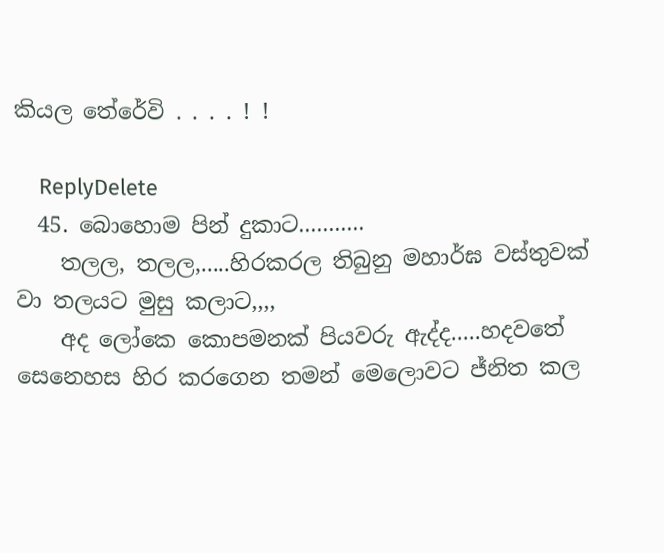කියල තේරේවි . . . . ! !

    ReplyDelete
  45. බොහොම පින් දුකාට...........
    තලල, තලල,.....හිරකරල තිබුනු මහාර්ඝ වස්තුවක් වා තලයට මුසු කලාට,,,,
    අද ලෝකෙ කොපමනක් පියවරු ඇද්ද.....හදවතේ සෙනෙහස හිර කරගෙන තමන් මෙලොවට ජ්නිත කල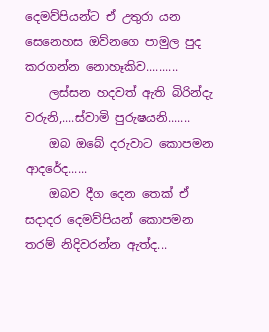දෙමව්පියන්ට ඒ උතුරා යන සෙනෙහස ඔව්නගෙ පාමුල පුද කරගන්න නොහෑකිව..........
    ලස්සන හදවත් ඇති බිරින්දැ වරුනි,....ස්වාමි පුරුෂයනි.......
    ඔබ ඔබේ දරුවාට කොපමන ආදරේද......
    ඔබව දීග දෙන තෙක් ඒ සදාදර දෙමව්පියන් කොපමන තරම් නිදිවරන්න ඇත්ද...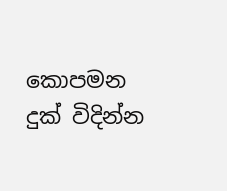කොපමන දුක් විදින්න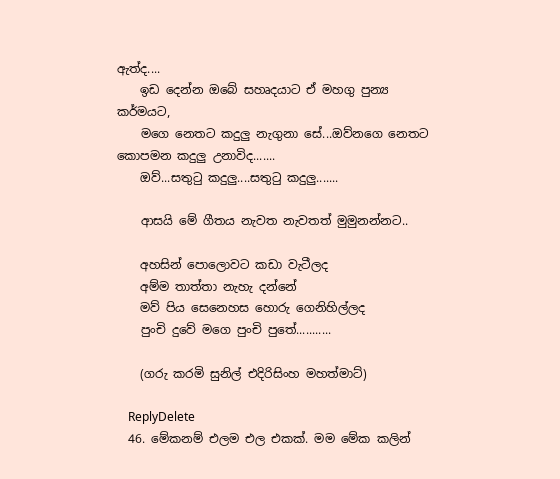ඇත්ද....
    ඉඩ දෙන්න ඔබේ සහෘදයාට ඒ මහගු පුන්‍ය කර්මයට,
    මගෙ නෙතට කදුලු නැගුනා සේ...ඔව්නගෙ නෙතට කොපමන කදුලු උනාවිද.......
    ඔව්...සතුටු කදුලු....සතුටු කදුලු.......

    ආසයි මේ ගීතය නැවත නැවතත් මුමුනන්නට..

    අහසින් පොලොවට කඩා වැටීලද
    අම්ම තාත්තා නැහැ දන්නේ
    මව් පිය සෙනෙහස හොරු ගෙනිහිල්ලද
    පුංචි දුවේ මගෙ පුංචි පුතේ...........

    (ගරු කරමි සුනිල් එදිරිසිංහ මහත්මාට්)

    ReplyDelete
  46. මේකනම් එලම එල එකක්. මම මේක කලින්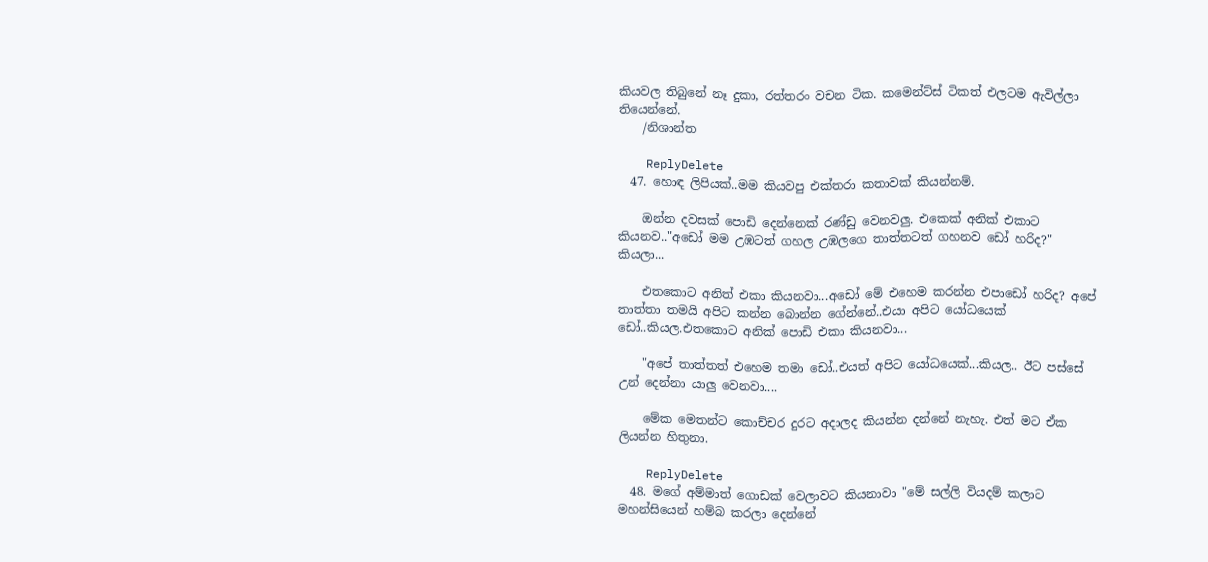කියවල තිබුනේ නෑ දුකා, රත්තරං වචන ටික. කමෙන්ට්ස් ටිකත් එලටම ඇවිල්ලා තියෙන්නේ.
    /නිශාන්ත

    ReplyDelete
  47. හොඳ ලිපියක්..මම කියවපු එක්තරා කතාවක් කියන්නම්.

    ඔන්න දවසක් පොඩි දෙන්නෙක් රණ්ඩු වෙනවලු. එකෙක් අනික් එකාට කියනව.."අඩෝ මම උඹටත් ගහල උඹලගෙ තාත්තටත් ගහනව ඩෝ හරිද?" කියලා...

    එතකොට අනිත් එකා කියනවා...අඩෝ මේ එහෙම කරන්න එපාඩෝ හරිද? අපේ තාත්තා තමයි අපිට කන්න බොන්න ගේන්නේ..එයා අපිට යෝධයෙක් ඩෝ..කියල.එතකොට අනික් පොඩි එකා කියනවා...

    "අපේ තාත්තත් එහෙම තමා ඩෝ..එයත් අපිට යෝධයෙක්...කියල.. ඊට පස්සේ උන් දෙන්නා යාලු වෙනවා....

    මේක මෙතන්ට කොච්චර දුරට අදාලද කියන්න දන්නේ නැහැ. එත් මට ඒක ලියන්න හිතුනා.

    ReplyDelete
  48. මගේ අම්මාත් ගොඩක් වෙලාවට කියනාවා "මේ සල්ලි වියදම් කලාට මහන්සියෙන් හම්බ කරලා දෙන්නේ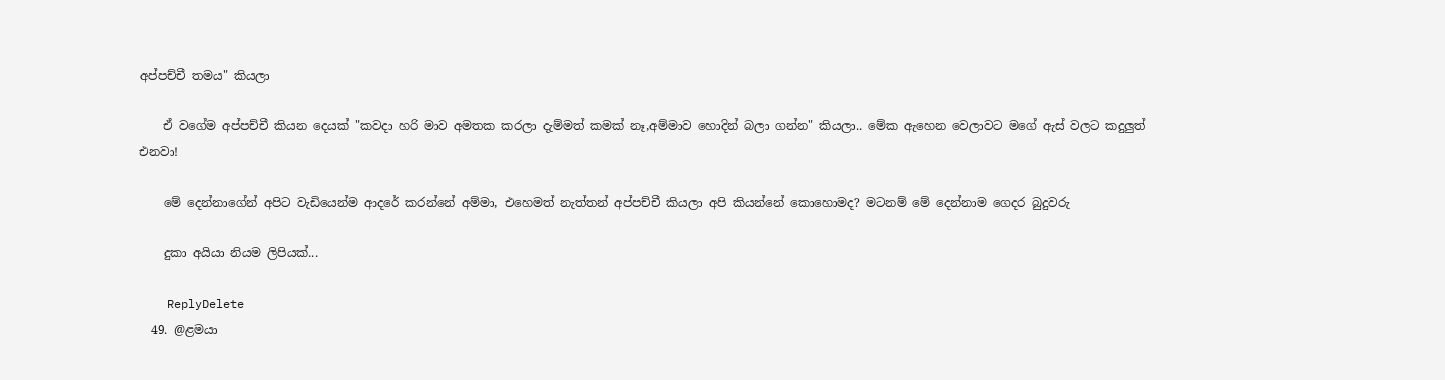අප්පච්චී තමය" කියලා

    ඒ වගේම අප්පච්චී කියන දෙයක් "කවදා හරි මාව අමතක කරලා දැම්මත් කමක් නෑ,අම්මාව හොදින් බලා ගන්න" කියලා.. මේක ඇහෙන වෙලාවට මගේ ඇස් වලට කදුලුත් එනවා!

    මේ දෙන්නාගේන් අපිට වැඩියෙන්ම ආදරේ කරන්නේ අම්මා, එහෙමත් නැත්තන් අප්පච්චී කියලා අපි කියන්නේ කොහොමද? මටනම් මේ දෙන්නාම ගෙදර බුදුවරු

    දුකා අයියා නියම ලිපියක්...

    ReplyDelete
  49. @ළමයා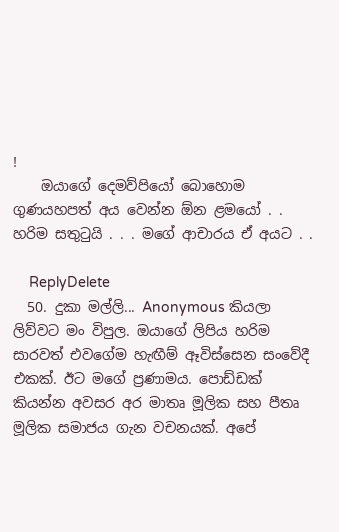!
    ඔයාගේ දෙමව්පියෝ බොහොම ගුණයහපත් අය වෙන්න ඕන ළමයෝ . . හරිම සතුටුයි . . . මගේ ආචාරය ඒ අයට . .

    ReplyDelete
  50. දුකා මල්ලි... Anonymous කියලා ලිව්වට මං විපුල. ඔයාගේ ලිපිය හරිම සාරවත් එවගේම හැඟීම් ඈවිස්සෙන සංවේදී එකක්. ඊට මගේ ප්‍රණාමය. පොඩ්ඩක් කියන්න අවසර අර මාතෘ මූලික සහ පීතෘ මූලික සමාජය ගැන වචනයක්. අපේ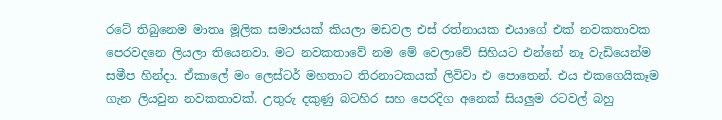රටේ තිබුනෙම මාතෘ මූලික සමාජයක් කියලා මඩවල එස් රත්නායක එයාගේ එක් නවකතාවක පෙරවදනෙ ලියලා තියෙනවා. මට නවකතාවේ නම මේ වෙලාවේ සිහියට එන්නේ නෑ වැඩියෙන්ම සමීප හින්දා. ඒකාලේ මං ලෙස්ටර් මහතාට තිරනාටකයක් ලිවිවා එ පොතෙන්. එය එකගෙයිකෑම ගැන ලියවුන නවකතාවක්. උතුරු දකුණු බටහිර සහ පෙරදිග අනෙක් සියලුම රටවල් බහු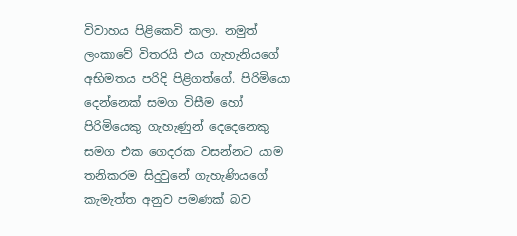විවාහය පිළිකෙවි කලා. නමුත් ලංකාවේ විතරයි එය ගැහැනියගේ අභිමතය පරිදි පිළිගත්ගේ. පිරිමියො දෙන්නෙක් සමග විසීම හෝ පිරිමියෙකු ගැහැණුන් දෙදෙනෙකු සමග එක ගෙදරක වසන්නට යාම තනිකරම සිදුවුනේ ගැහැණියගේ කැමැත්ත අනුව පමණක් බව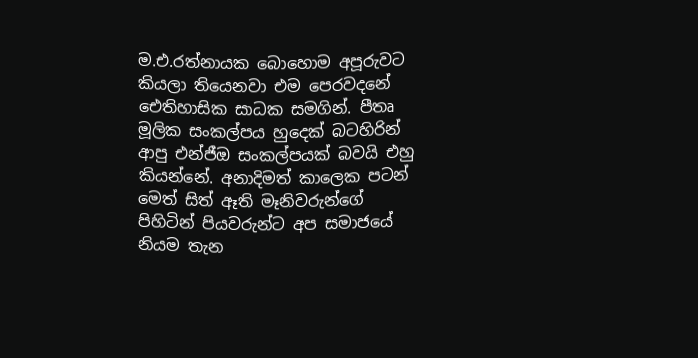ම.එ.රත්නායක බොහොම අපූරුවට කියලා තියෙනවා එම පෙරවදනේ ඓතිහාසික සාධක සමගින්. පීතෘ මූලික සංකල්පය හුදෙක් බටහිරින් ආපු එන්ජීඔ සංකල්පයක් බවයි එහු කියන්නේ. අනාදිමත් කාලෙක පටන් මෙත් සිත් ඈති මෑනිවරුන්ගේ පිහිටින් පියවරුන්ට අප සමාජයේ නියම තැන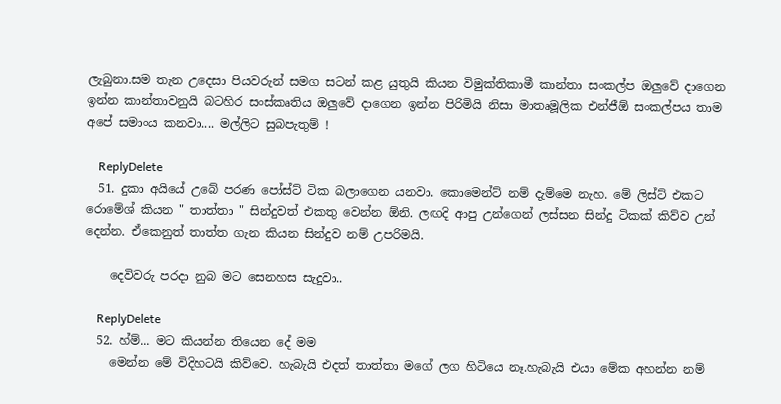ලැබුනා.සම තැන උදෙසා පියවරුන් සමග සටන් කළ යුතුයි කියන විමුක්තිකාමී කාන්තා සංකල්ප ඔලුවේ දාගෙන ඉන්න කාන්තාවනුයි බටහිර සංස්කෘතිය ඔලුවේ දාගෙන ඉන්න පිරිමියි නිසා මාතෘමූලික එන්ජීඕ සංකල්පය තාම අපේ සමාංය කනවා.... මල්ලිට සුබපැතුම් !

    ReplyDelete
  51. දුකා අයියේ උබේ පරණ පෝස්ට් ටික බලාගෙන යනවා. කොමෙන්ට් නම් දැම්මෙ නැහ. මේ ලිස්ට් එකට රොමේශ් කියන " තාත්තා " සින්දුවත් එකතු වෙන්න ඕනි. ලඟදි ආපු උන්ගෙන් ලස්සන සින්දු ටිකක් කිව්ව උන් දෙන්න. ඒකෙනුත් තාත්ත ගැන කියන සින්දුව නම් උපරිමයි.

    දෙවිවරු පරදා නුබ මට සෙනහස සැදුවා..

    ReplyDelete
  52. හ්ම්... මට කියන්න තියෙන දේ මම
    මෙන්න මේ විදිහටයි කිව්වෙ. හැබැයි එදත් තාත්තා මගේ ලග හිටියෙ නෑ.හැබැයි එයා මේක අහන්න නම්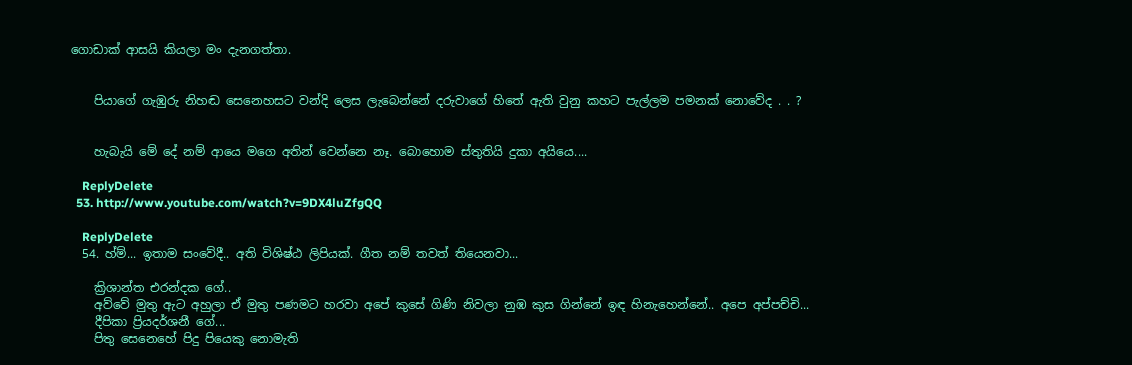ගොඩාක් ආසයි කියලා මං දැනගත්තා.


    පියාගේ ගැඹුරු නිහඬ සෙනෙහසට වන්දි ලෙස ලැබෙන්නේ දරුවාගේ හිතේ ඇති වුනු කහට පැල්ලම පමනක් නොවේද . . ?


    හැබැයි මේ දේ නම් ආයෙ මගෙ අතින් වෙන්නෙ නෑ. බොහොම ස්තුතියි දුකා අයියෙ....

    ReplyDelete
  53. http://www.youtube.com/watch?v=9DX4luZfgQQ

    ReplyDelete
  54. හ්ම්... ඉතාම සංවේදී.. අති විශිෂ්ඨ ලිපියක්. ගීත නම් තවත් තියෙනවා...

    ක්‍රිශාන්ත එරන්දක ගේ..
    අව්වේ මුතු ඇට අහුලා ඒ මුතු පණමට හරවා අපේ කුසේ ගිණි නිවලා නුඹ කුස ගින්නේ ඉඳ හිනැහෙන්නේ.. අපෙ අප්පච්චි...
    දීපිකා ප්‍රියදර්ශනී ගේ...
    පිතු සෙනෙහේ පිදු පියෙකු නොමැති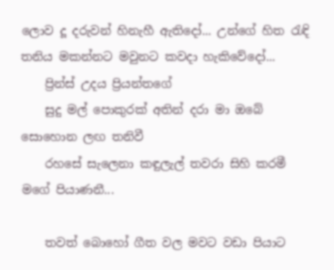ලොව දූ දරුවන් හිනැහී ඇතිදෝ... උන්ගේ හිත රැඳි තනිය මකන්නට මවුනට කවදා හැකිවේදෝ...
    ප්‍රින්ස් උදය ප්‍රියන්තගේ
    සුදු මල් පොකුරක් අතින් දරා මා ඔබේ සොහොන ලඟ තනිවී
    රහසේ සැලෙනා කඳුලැල් තවරා සිහි කරමී මගේ පියාණනී...

    තවත් බොහෝ ගීත වල මවට වඩා පියාට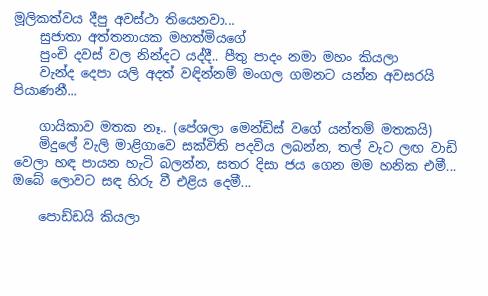මූලිකත්වය දීපු අවස්ථා තියෙනවා...
    සුජාතා අත්තනායක මහත්මියගේ
    පුංචි දවස් වල නින්දට යද්දී.. පීතු පාදං නමා මහං කියලා
    වැන්ද දෙපා යලි අදත් වඳින්නම් මංගල ගමනට යන්න අවසරයි පියාණනී...

    ගායිකාව මතක නෑ.. (පේශලා මෙන්ඩිස් වගේ යන්තම් මතකයි)
    මිදුලේ වැලි මාළිගාවෙ සක්විති පදවිය ලබන්න, තල් වැට ලඟ වාඩි වෙලා හඳ පායන හැටි බලන්න, සතර දිසා ජය ගෙන මම හනික එමී... ඔබේ ලොවට සඳ හිරු වී එළිය දෙමී...

    පොඩ්ඩයි කියලා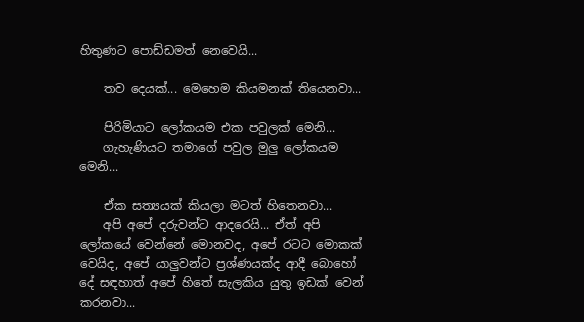හිතුණට පොඩ්ඩමත් නෙවෙයි...

    තව දෙයක්... මෙහෙම කියමනක් තියෙනවා...

    පිරිමියාට ලෝකයම එක පවුලක් මෙනි...
    ගැහැණියට තමාගේ පවුල මුලු ලෝකයම මෙනි...

    ඒක සත්‍යයක් කියලා මටත් හිතෙනවා...
    අපි අපේ දරුවන්ට ආදරෙයි... ඒත් අපි ලෝකයේ වෙන්නේ මොනවද, අපේ රටට මොකක් වෙයිද, අපේ යාලුවන්ට ප්‍රශ්ණයක්ද ආදී බොහෝ දේ සඳහාත් අපේ හිතේ සැලකිය යුතු ඉඩක් වෙන් කරනවා...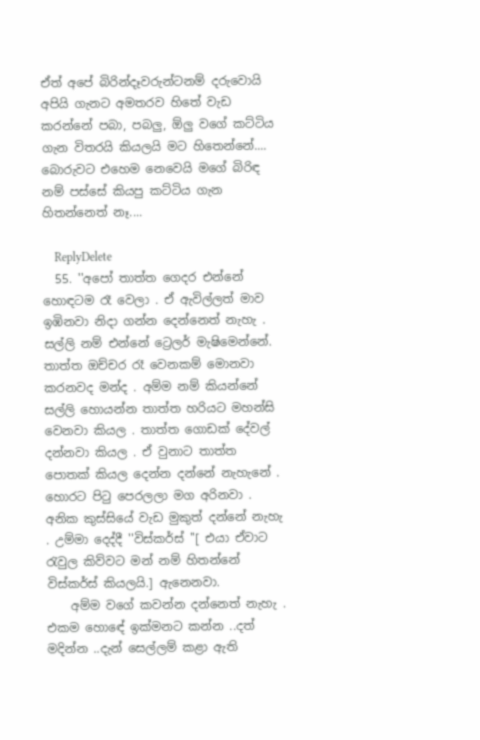ඒත් අපේ බිරින්දෑවරුන්ටනම් දරුවොයි අපියි ගැනට අමතරව හිතේ වැඩ කරන්නේ පබා, පබලු, ඕලු වගේ කට්ටිය ගැන විතරයි කියලයි මට හිතෙන්නේ.... බොරුවට එහෙම නෙවෙයි මගේ බිරිඳ නම් පස්සේ කියපු කට්ටිය ගැන හිතන්නෙත් නෑ....

    ReplyDelete
  55. ''අපෝ තාත්ත ගෙදර එන්නේ හොඳටම රෑ වෙලා . ඒ ඇවිල්ලත් මාව ඉඹිනවා නිදා ගන්න දෙන්නෙත් නැහැ . සල්ලි නම් එන්නේ ට්‍රෙලර් මැෂිමෙන්නේ. තාත්ත ඔච්චර රෑ වෙනකම් මොනවා කරනවද මන්ද . අම්ම නම් කියන්නේ සල්ලි හොයන්න තාත්ත හරියට මහන්සි වෙනවා කියල . තාත්ත ගොඩක් දේවල් දන්නවා කියල . ඒ වුනාට තාත්ත පොතක් කියල දෙන්න දන්නේ නැහැනේ . හොරට පිටු පෙරලලා මග අරිනවා . අනික කුස්සියේ වැඩ මුකුත් දන්නේ නැහැ . උම්මා දෙද්දී ''විස්කර්ස් ''[ එයා ඒවාට රැවුල කිව්වට මන් නම් හිතන්නේ විස්කර්ස් කියලයි.] ඇනෙනවා.
    අම්ම වගේ කවන්න දන්නෙත් නැහැ . එකම හොඳේ ඉක්මනට කන්න ..දත් මදින්න ..දැන් සෙල්ලම් කළා ඇති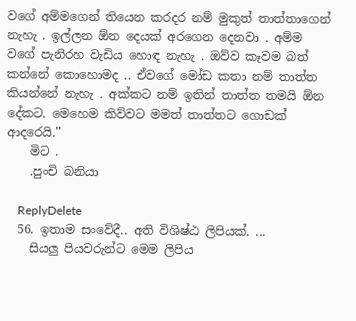වගේ අම්මගෙන් තියෙන කරදර නම් මුකුත් තාත්තාගෙන් නැහැ . ඉල්ලන ඕන දෙයක් අරගෙන දෙනවා . අම්ම වගේ පැනිරහ වැඩිය හොඳ නැහැ . ඔව්ව කෑවම බත් කන්නේ කොහොමද .. ඒවගේ මෝඩ කතා නම් තාත්ත කියන්නේ නැහැ . අක්කට නම් ඉතින් තාත්ත තමයි ඕන දේකට. මෙහෙම කිව්වට මමත් තාත්තට ගොඩක් ආදරෙයි.''
    මිට .
    .පුංචි බනියා

    ReplyDelete
  56. ඉතාම සංවේදී.. අති විශිෂ්ඨ ලිපියක්. ...
    සියලු පියවරුන්ට මෙම ලිපිය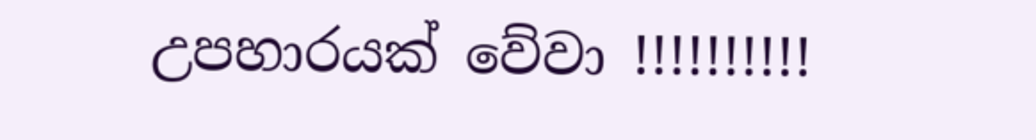උපහාරයක් වේවා !!!!!!!!!!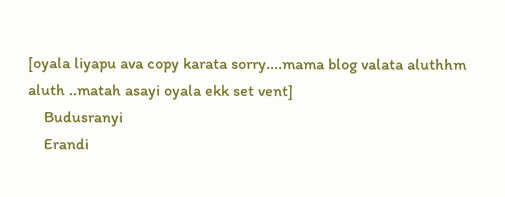[oyala liyapu ava copy karata sorry....mama blog valata aluthhm aluth ..matah asayi oyala ekk set vent]
    Budusranyi
    Erandi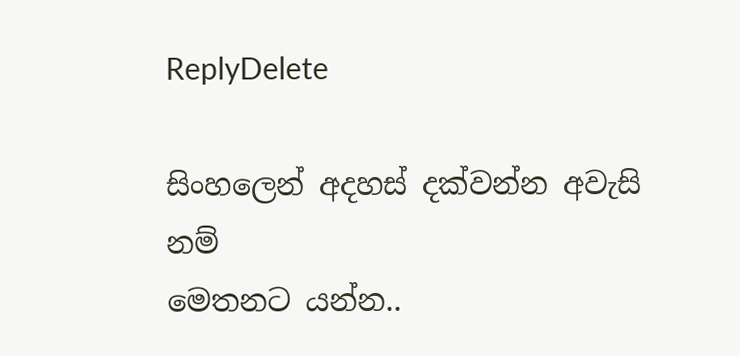ReplyDelete

සිංහලෙන් අදහස් දක්වන්න අවැසි නම්
මෙතනට යන්න..